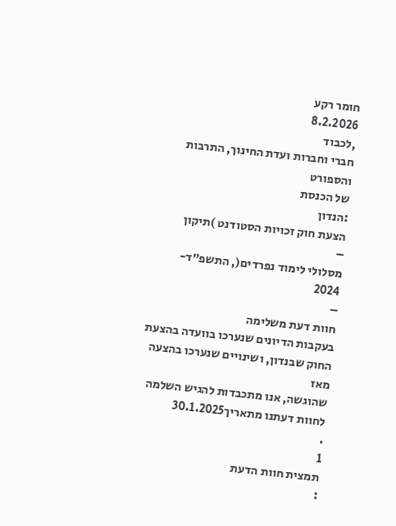חומר רקע
8.2.2026
,לכבוד
חברי וחברות ועדת החינוך, התרבות והספורט
של הכנסת
:הנדון
הצעת חוק זכויות הסטודנט )תיקון
–
מסלולי לימוד נפרדים(, התשפ״ד-
2024
–
חוות דעת משלימה
בעקבות הדיונים שנערכו בוועדה בהצעת החוק שבנדון, ושינויים שנערכו בהצעה מאז
שהוגשה, אנו מתכבדות להגיש השלמה לחוות דעתנו מתאריך30.1.2025
.
1
תמצית חוות הדעת
: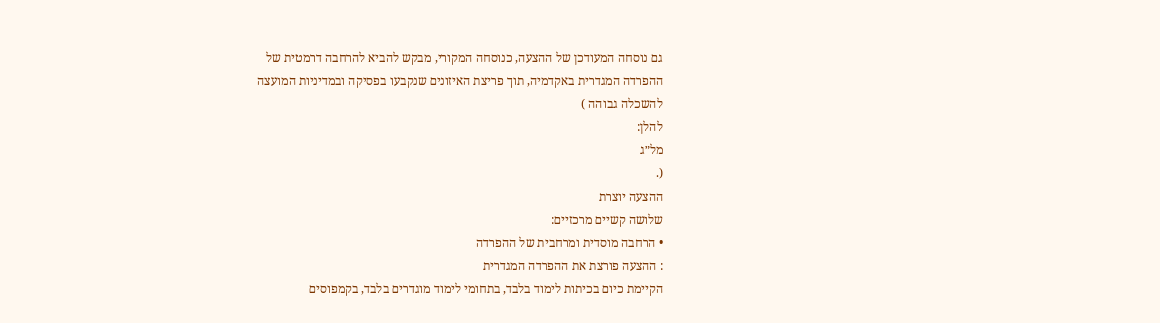גם נוסחה המעודכן של ההצעה, כנוסחה המקורי, מבקש להביא להרחבה דרמטית של
ההפרדה המגדרית באקדמיה, תוך פריצת האיזונים שנקבעו בפסיקה ובמדיניות המועצה
להשכלה גבוהה )
להלן:
מל״ג
(.
ההצעה יוצרת
שלושה קשיים מרכזיים:
• הרחבה מוסדית ומרחבית של ההפרדה
: ההצעה פורצת את ההפרדה המגדרית
הקיימת כיום בכיתות לימוד בלבד, בתחומי לימוד מוגדרים בלבד, בקמפוסים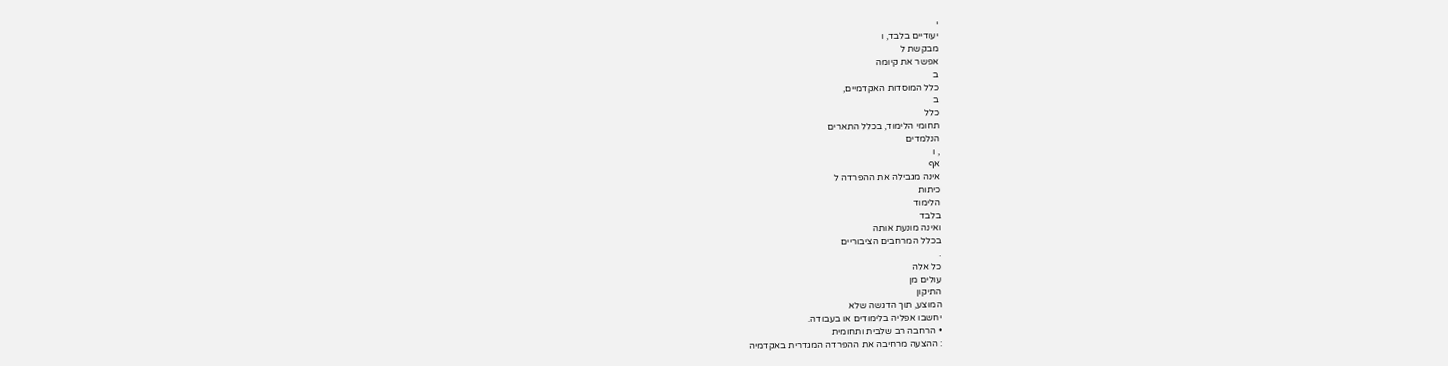י
יעודיים בלבד, ו
מבקשת ל
אפשר את קיומה
ב
כלל המוסדות האקדמיים,
ב
כלל
תחומי הלימוד, בכלל התארים
הנלמדים
, ו
אף
אינה מגבילה את ההפרדה ל
כיתות
הלימוד
בלבד
ואינה מונעת אותה
בכלל המרחבים הציבוריים
.
כל אלה
עולים מן
התיקון
המוצע, תוך הדגשה שלא
יחשבו אפליה בלימודים או בעבודה.
• הרחבה רב שלבית ותחומית
: ההצעה מרחיבה את ההפרדה המגדרית באקדמיה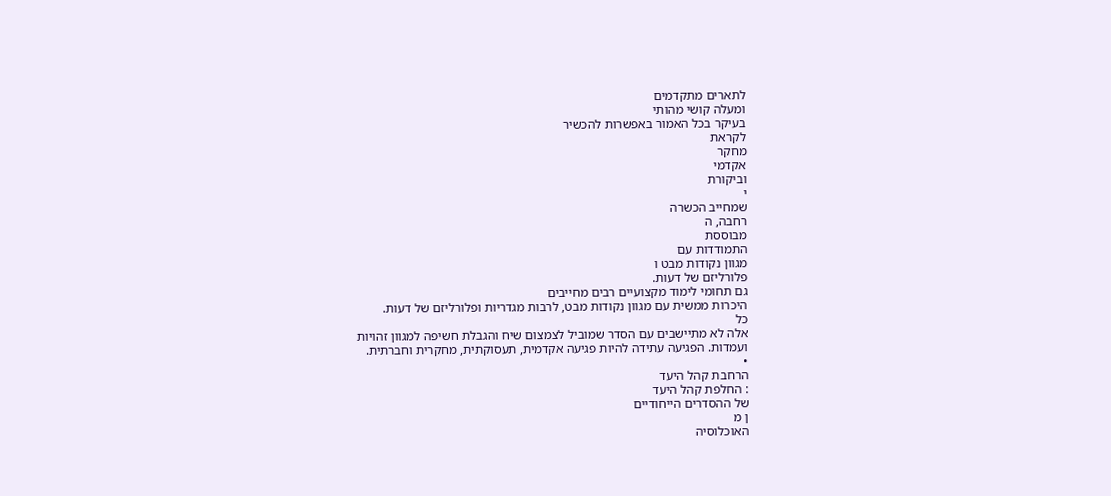לתארים מתקדמים
ומעלה קושי מהותי
בעיקר בכל האמור באפשרות להכשיר
לקראת
מחקר
אקדמי
וביקורת
י
שמחייב הכשרה
רחבה, ה
מבוססת
התמודדות עם
מגוון נקודות מבט ו
פלורליזם של דעות.
גם תחומי לימוד מקצועיים רבים מחייבים
היכרות ממשית עם מגוון נקודות מבט, לרבות מגדריות ופלורליזם של דעות.
כל
אלה לא מתיישבים עם הסדר שמוביל לצמצום שיח והגבלת חשיפה למגוון זהויות
ועמדות. הפגיעה עתידה להיות פגיעה אקדמית, תעסוקתית, מחקרית וחברתית.
•
הרחבת קהל היעד
: החלפת קהל היעד
של ההסדרים הייחודיים
ן מ
האוכלוסיה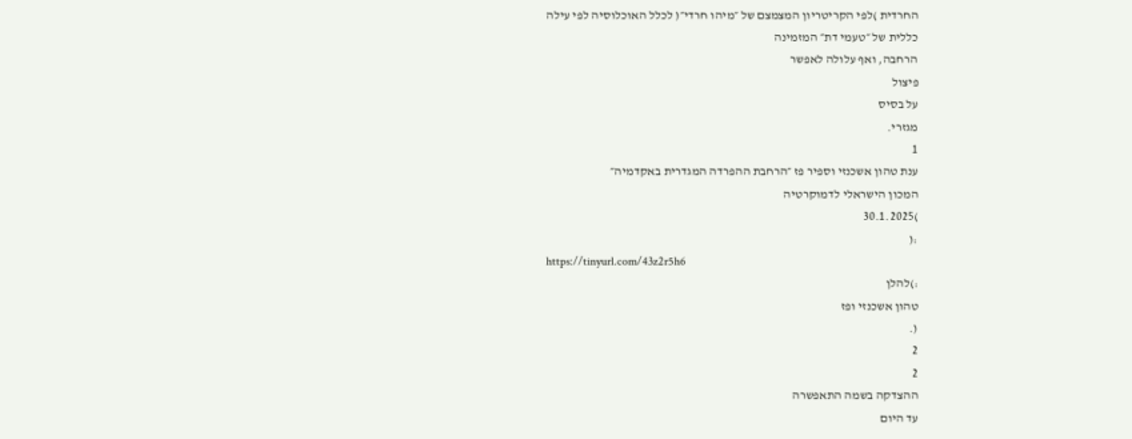החרדית )לפי הקריטריון המצמצם של ״מיהו חרדי״( לכלל האוכלוסיה לפי עילה
כללית של ״טעמי דת״ המזמינה
הרחבה, ואף עלולה לאפשר
פיצול
על בסיס
מגזרי.
1
ענת טהון אשכנזי וספיר פז ״הרחבת ההפרדה המגדרית באקדמיה״
המכון הישראלי לדמוקרטיה
)30.1.2025
:(
https://tinyurl.com/43z2r5h6
:)להלן
טהון אשכנזי ופז
(.
2
2
ההצדקה בשמה התאפשרה
עד היום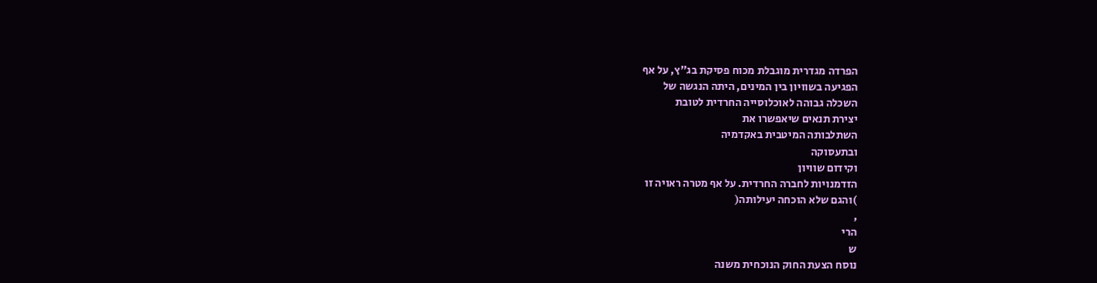הפרדה מגדרית מוגבלת מכוח פסיקת בג"ץ, על אף
הפגיעה בשוויון בין המינים, היתה הנגשה של
השכלה גבוהה לאוכלוסייה החרדית לטובת
יצירת תנאים שיאפשרו את
השתלבותה המיטבית באקדמיה
ובתעסוקה
וקידום שוויון
הזדמנויות לחברה החרדית. על אף מטרה ראויה זו
)והגם שלא הוכחה יעילותה(
,
הרי
ש
נוסח הצעת החוק הנוכחית משנה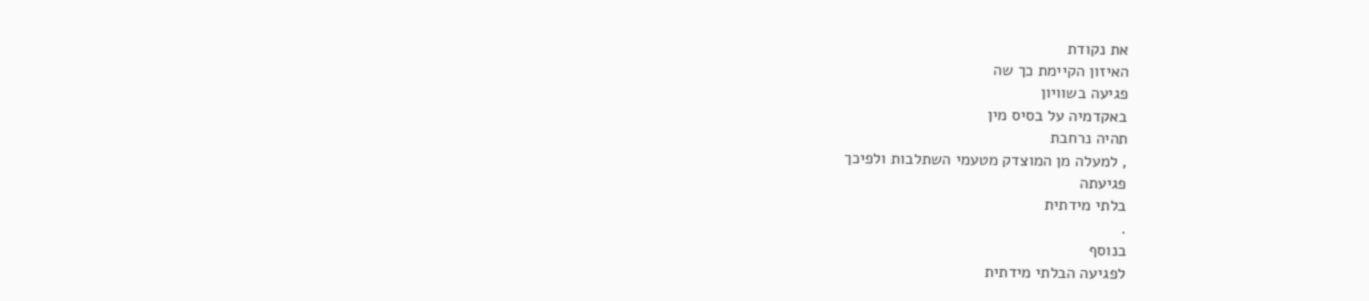את נקודת
האיזון הקיימת כך שה
פגיעה בשוויון
באקדמיה על בסיס מין
תהיה נרחבת
, למעלה מן המוצדק מטעמי השתלבות ולפיכך
פגיעתה
בלתי מידתית
.
בנוסף
לפגיעה הבלתי מידתית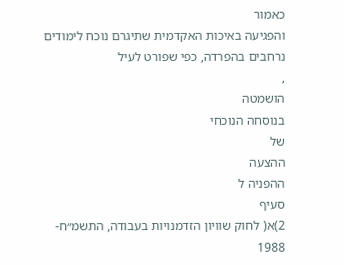כאמור
והפגיעה באיכות האקדמית שתיגרם נוכח לימודים
נרחבים בהפרדה, כפי שפורט לעיל
,
הושמטה
בנוסחה הנוכחי
של
ההצעה
ההפניה ל
סעיף
2)א( לחוק שוויון הזדמנויות בעבודה, התשמ״ח-
1988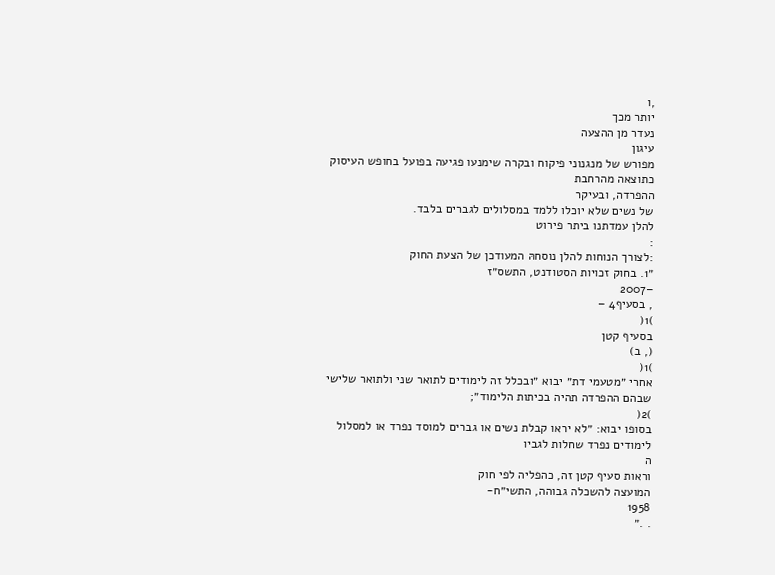,ו
יותר מכך
נעדר מן ההצעה
עיגון
מפורש של מנגנוני פיקוח ובקרה שימנעו פגיעה בפועל בחופש העיסוק
כתוצאה מהרחבת
ההפרדה, ובעיקר
של נשים שלא יוכלו ללמד במסלולים לגברים בלבד.
להלן עמדתנו ביתר פירוט
:
:לצורך הנוחות להלן נוסחהּ המעודכן של הצעת החוק
״1. בחוק זכויות הסטודנט, התשס״ז
–2007
, בסעיף4 –
)1(
בסעיף קטן
(, ב)
)1(
אחרי ״מטעמי דת״ יבוא ״ובכלל זה לימודים לתואר שני ולתואר שלישי
שבהם ההפרדה תהיה בכיתות הלימוד״;
)2(
בסופו יבוא: ״לא יראו קבלת נשים או גברים למוסד נפרד או למסלול
לימודים נפרד שחלות לגביו
ה
וראות סעיף קטן זה, כהפליה לפי חוק
המועצה להשכלה גבוהה, התשי״ח-
1958
. .״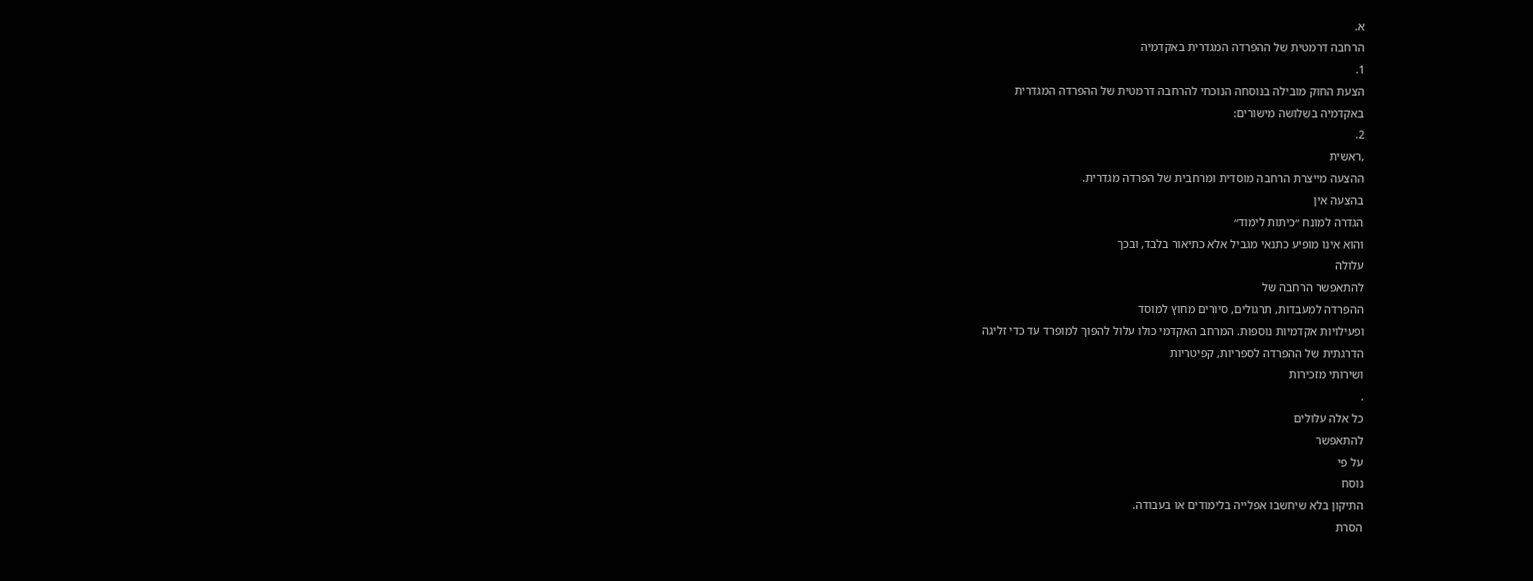א.
הרחבה דרמטית של ההפרדה המגדרית באקדמיה
1.
הצעת החוק מובילה בנוסחה הנוכחי להרחבה דרמטית של ההפרדה המגדרית
באקדמיה בשלושה מישורים:
2.
,ראשית
ההצעה מייצרת הרחבה מוסדית ומרחבית של הפרדה מגדרית.
בהצעה אין
הגדרה למונח ״כיתות לימוד״
והוא אינו מופיע כתנאי מגביל אלא כתיאור בלבד, ובכך
עלולה
להתאפשר הרחבה של
ההפרדה למעבדות, תרגולים, סיורים מחוץ למוסד
ופעילויות אקדמיות נוספות. המרחב האקדמי כולו עלול להפוך למופרד עד כדי זליגה
הדרגתית של ההפרדה לספריות, קפיטריות
ושירותי מזכירות
.
כל אלה עלולים
להתאפשר
על פי
נוסח
התיקון בלא שיחשבו אפלייה בלימודים או בעבודה.
הסרת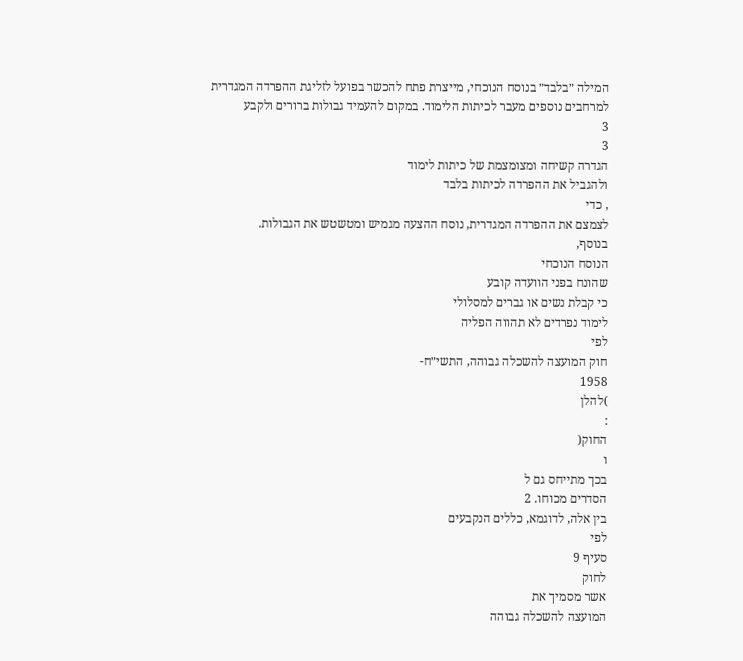המילה ״בלבד״ בנוסח הנוכחי, מייצרת פתח להכשר בפועל לזליגת ההפרדה המגדרית
למרחבים נוספים מעבר לכיתות הלימוד. במקום להעמיד גבולות ברורים ולקבע
3
3
הגדרה קשיחה ומצומצמת של כיתות לימוד
ולהגביל את ההפרדה לכיתות בלבד
, כדי
לצמצם את ההפרדה המגדרית, נוסח ההצעה מגמיש ומטשטש את הגבולות.
בנוסף,
הנוסח הנוכחי
שהונח בפני הוועדה קובע
כי קבלת נשים או גברים למסלולי
לימוד נפרדים לא תהווה הפליה
לפי
חוק המועצה להשכלה גבוהה, התשי״ח-
1958
)להלן
:
החוק(
ו
בכך מתייחס גם ל
הסדרים מכוחו. 2
בין אלה, לדוגמא, כללים הנקבעים
לפי
סעיף 9
לחוק
אשר מסמיך את
המועצה להשכלה גבוהה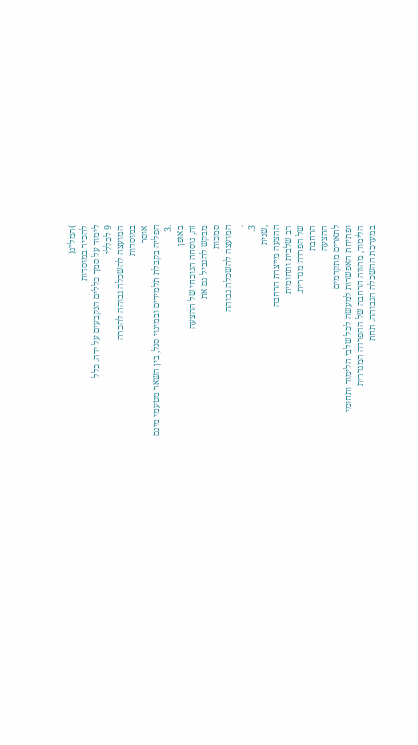)המל״ג(
להכיר במוסדות
לימוד על סמך כללים הנקבעים על ידה. כלל
9 לכללי
המועצה להשכלה גבוהה להכרה
במוסדות
אוסר
הפליה בקבלת תלמידים ובמינוי סגל, בין השאר מטעמי מינם
.3
באופן
זה, נוסחה הנוכחי של ההצעה
מבקש להגביל גם את
סמכות
המועצה להשכלה גבוהה
.
3.
,שנית
ההצעה מייצרת הרחבה
רב שלבית ותחומית
של הפרדה מגדרית.
הרחבת
ההצעה
לתארים מתקדמים
ופתיחת האפשרות למעשה לכל שלבי הלימוד ותחומי
הלימוד, מהווה הרחבה של ההפרדה המגדרית
במערכת ההשכלה הגבוהה. תחת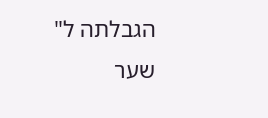הגבלתה ל"
שער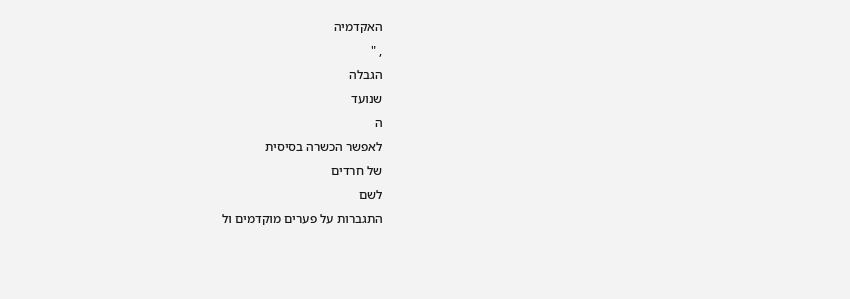האקדמיה
, "
הגבלה
שנועד
ה
לאפשר הכשרה בסיסית
של חרדים
לשם
התגברות על פערים מוקדמים ול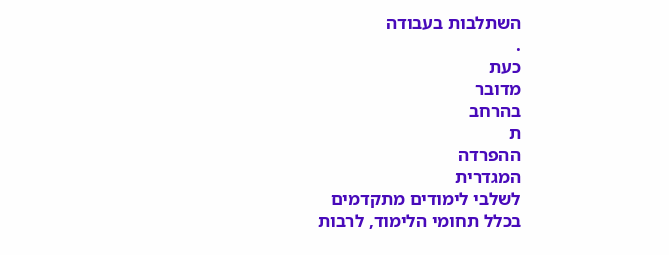השתלבות בעבודה
.
כעת
מדובר
בהרחב
ת
ההפרדה
המגדרית
לשלבי לימודים מתקדמים
בכלל תחומי הלימוד, לרבות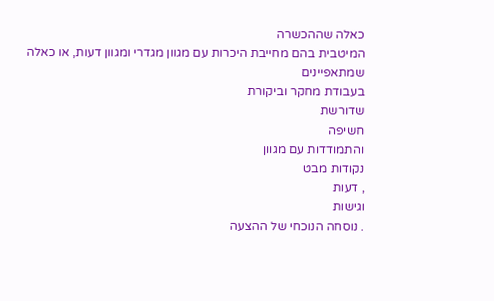כאלה שההכשרה
המיטבית בהם מחייבת היכרות עם מגוון מגדרי ומגוון דעות, או כאלה
שמתאפיינים
בעבודת מחקר וביקורת
שדורשת
חשיפה
והתמודדות עם מגוון
נקודות מבט
, דעות
וגישות
. נוסחה הנוכחי של ההצעה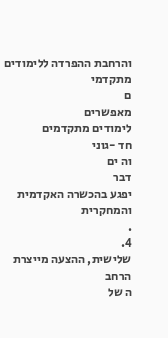והרחבת ההפרדה ללימודים מתקדמי
ם
מאפשרים
לימודים מתקדמים
חד -גוני
וה ים
דבר
יפגע בהכשרה האקדמית והמחקרית
.
4.
שלישית, ההצעה מייצרת
הרחב
ה של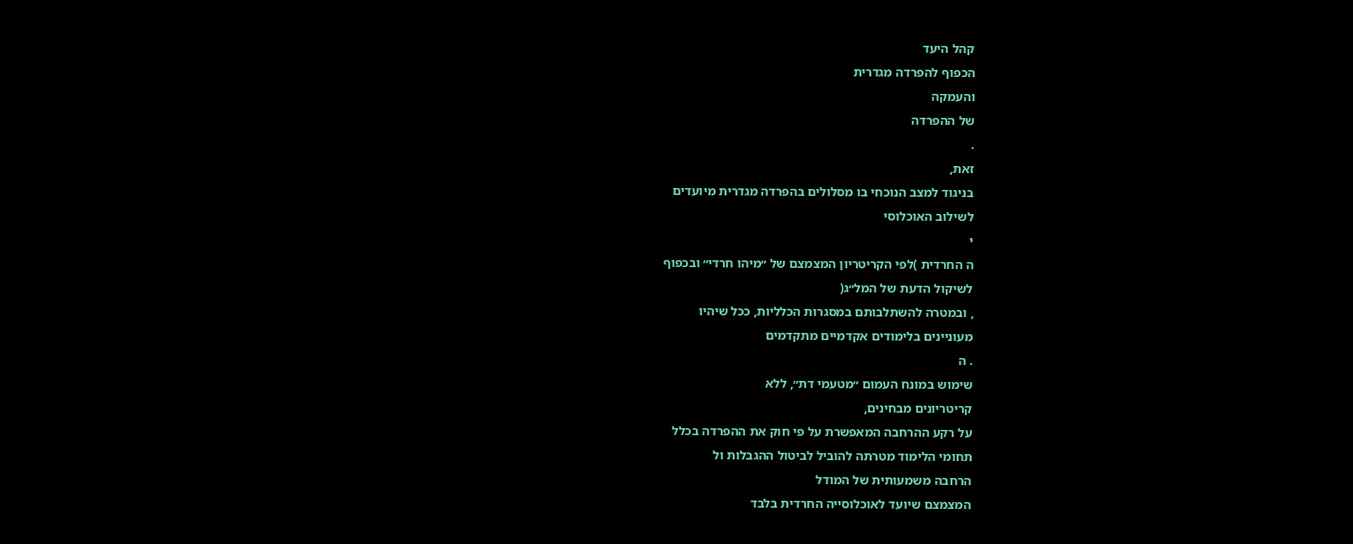קהל היעד
הכפוף להפרדה מגדרית
והעמקה
של ההפרדה
.
זאת,
בניגוד למצב הנוכחי בו מסלולים בהפרדה מגדרית מיועדים
לשילוב האוכלוסי
י
ה החרדית )לפי הקריטריון המצמצם של ״מיהו חרדי״ ובכפוף
לשיקול הדעת של המל״ג(
, ובמטרה להשתלבותם במסגרות הכלליות, ככל שיהיו
מעוניינים בלימודים אקדמיים מתקדמים
. ה
שימוש במונח העמום ״מטעמי דת״, ללא
קריטריונים מבחינים,
על רקע ההרחבה המאפשרת על פי חוק את ההפרדה בכלל
תחומי הלימוד מטרתה להוביל לביטול ההגבלות ול
הרחבה משמעותית של המודל
המצמצם שיועד לאוכלוסייה החרדית בלבד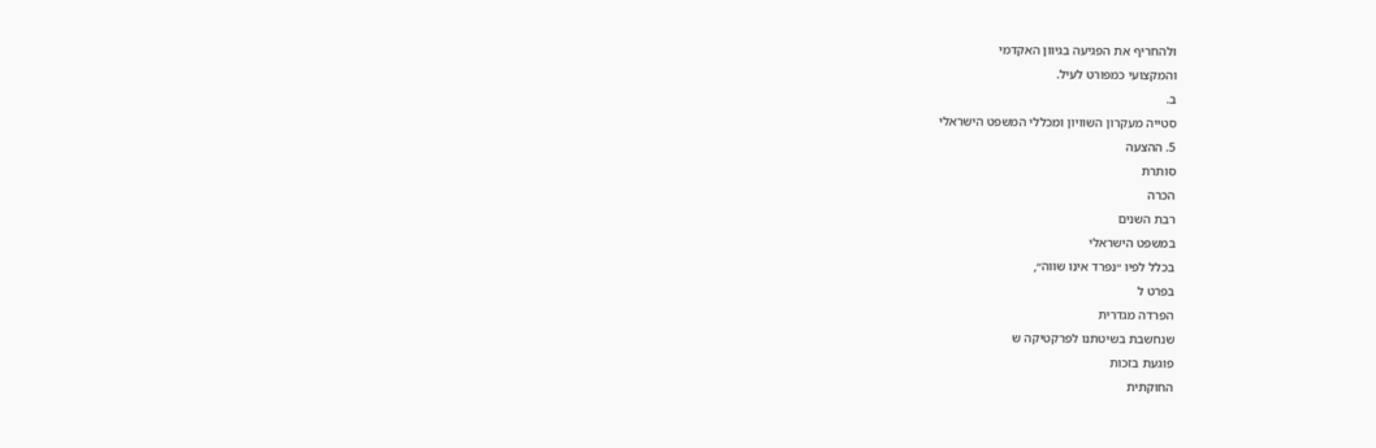ולהחריף את הפגיעה בגיוון האקדמי
והמקצועי כמפורט לעיל.
ב.
סטייה מעקרון השוויון ומכללי המשפט הישראלי
5. ההצעה
סותרת
הכרה
רבת השנים
במשפט הישראלי
בכלל לפיו ״נפרד אינו שווה״,
בפרט ל
הפרדה מגדרית
שנחשבת בשיטתנו לפרקטיקה ש
פוגעת בזכות
החוקתית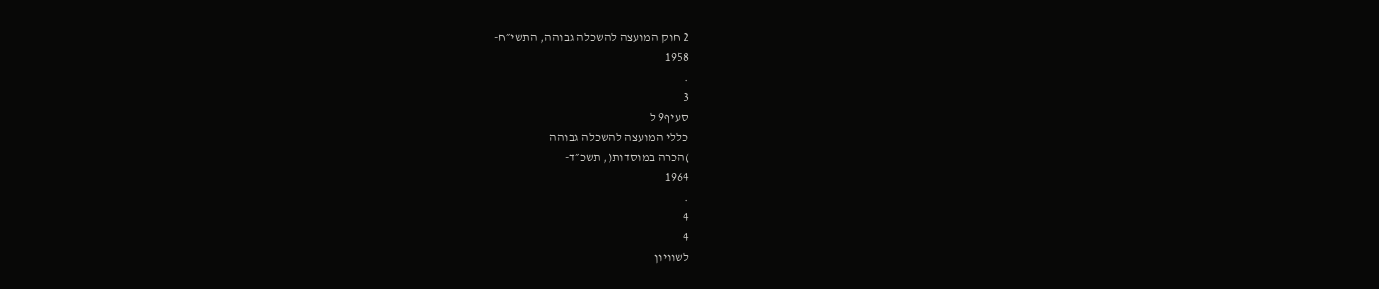2 חוק המועצה להשכלה גבוהה, התשי״ח-
1958
.
3
סעיף9 ל
כללי המועצה להשכלה גבוהה
)הכרה במוסדות(, תשכ״ד-
1964
.
4
4
לשוויון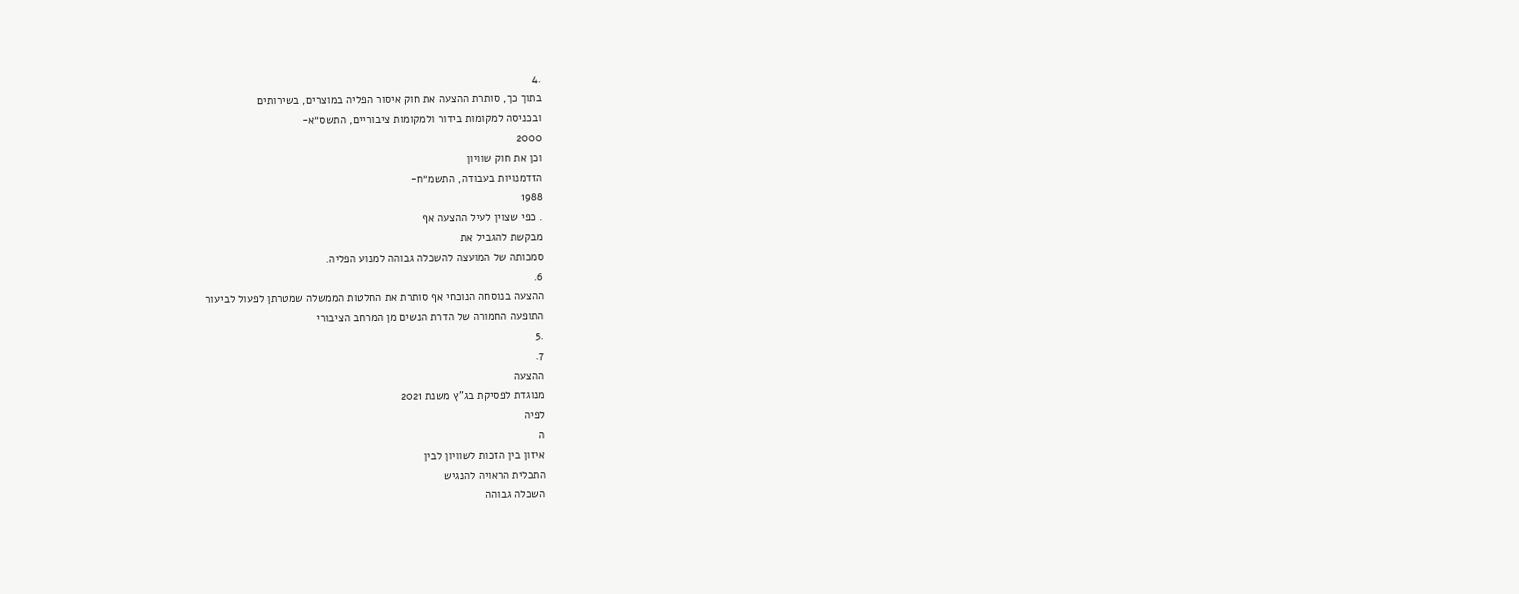.4
בתוך כך, סותרת ההצעה את חוק איסור הפליה במוצרים, בשירותים
ובכניסה למקומות בידור ולמקומות ציבוריים, התשס״א-
2000
וכן את חוק שוויון
הזדמנויות בעבודה, התשמ״ח-
1988
. כפי שצוין לעיל ההצעה אף
מבקשת להגביל את
סמכותה של המועצה להשכלה גבוהה למנוע הפליה.
6.
ההצעה בנוסחה הנוכחי אף סותרת את החלטות הממשלה שמטרתן לפעול לביעור
התופעה החמורה של הדרת הנשים מן המרחב הציבורי
.5
7.
ההצעה
מנוגדת לפסיקת בג"ץ משנת 2021
לפיה
ה
איזון בין הזכות לשוויון לבין
התכלית הראויה להנגיש
השכלה גבוהה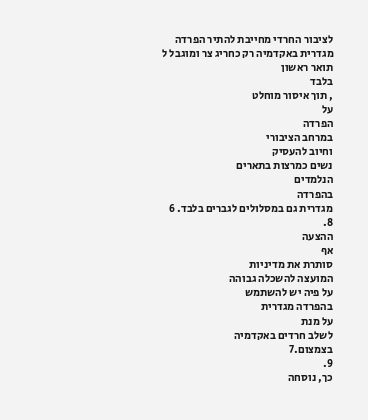לציבור החרדי מחייבת להתיר הפרדה
מגדרית באקדמיה רק כחריג צר ומוגבל ל
תואר ראשון
בלבד
, תוך איסור מוחלט
על
הפרדה
במרחב הציבורי
וחיוב להעסיק
נשים כמרצות בתארים
הנלמדים
בהפרדה
מגדרית גם במסלולים לגברים בלבד. 6
8.
ההצעה
אף
סותרת את מדיניות
המועצה להשכלה גבוהה
על פיה יש להשתמש
בהפרדה מגדרית
על מנת
לשלב חרדים באקדמיה
בצמצום.7
9.
כך, נוסחה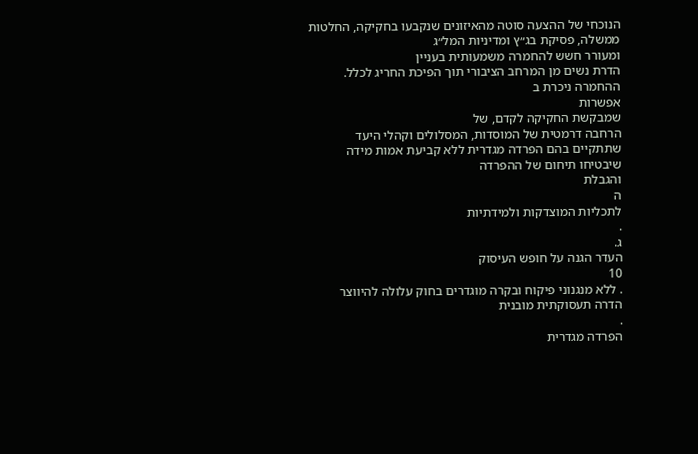הנוכחי של ההצעה סוטה מהאיזונים שנקבעו בחקיקה, החלטות
ממשלה, פסיקת בג״ץ ומדיניות המל״ג
ומעורר חשש להחמרה משמעותית בעניין
הדרת נשים מן המרחב הציבורי תוך הפיכת החריג לכלל.
ההחמרה ניכרת ב
אפשרות
שמבקשת החקיקה לקדם, של
הרחבה דרמטית של המוסדות, המסלולים וקהלי היעד
שתתקיים בהם הפרדה מגדרית ללא קביעת אמות מידה שיבטיחו תיחום של ההפרדה
והגבלת
ה
לתכליות המוצדקות ולמידתיות
.
ג.
העדר הגנה על חופש העיסוק
10
. ללא מנגנוני פיקוח ובקרה מוגדרים בחוק עלולה להיווצר הדרה תעסוקתית מובנית
.
הפרדה מגדרית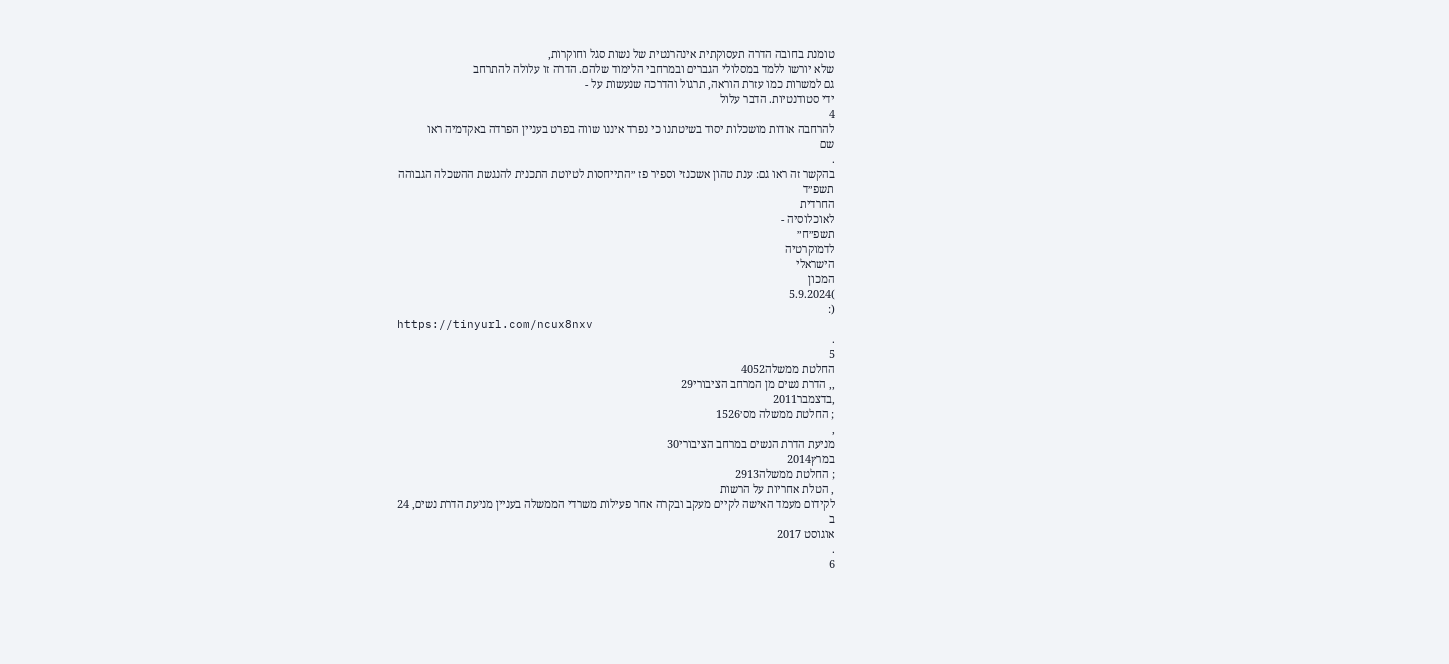טומנת בחובה הדרה תעסוקתית אינהרנטית של נשות סגל וחוקרות,
שלא יורשו ללמד במסלולי הגברים ובמרחבי הלימוד שלהם. הדרה זו עלולה להתרחב
גם למשרות כמו עזרת הוראה, תרגול והדרכה שנעשות על -
ידי סטודנטיות. הדבר עלול
4
להרחבה אודות מושכלות יסוד בשיטתנו כי נפרד איננו שווה בפרט בעניין הפרדה באקדמיה ראו
שם
.
בהקשר זה ראו גם: ענת טהון אשכנזי וספיר פז ״התייחסות לטיוטת התכנית להנגשת ההשכלה הגבוהה
תשפ״ד
החרדית
לאוכלוסיה -
תשפ״ח״
לדמוקרטיה
הישראלי
המכון
)5.9.2024
(:
https://tinyurl.com/ncux8nxv
.
5
החלטת ממשלה4052
,, הדרת נשים מן המרחב הציבורי29
,בדצמבר2011
; החלטת ממשלה מס׳1526
,
מניעת הדרת הנשים במרחב הציבורי30
במרץ2014
; החלטת ממשלה2913
, הטלת אחריות על הרשות
לקידום מעמד האישה לקיים מעקב ובקרה אחר פעילות משרדי הממשלה בעניין מניעת הדרת נשים, 24
ב
אוגוסט 2017
.
6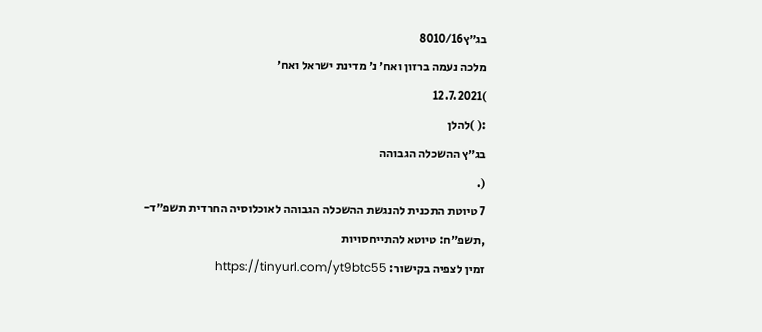בג״ץ8010/16
מלכה נעמה ברזון ואח׳ נ׳ מדינת ישראל ואח׳
)12.7.2021
:( )להלן
בג״ץ ההשכלה הגבוהה
(.
7 טיוטת התכנית להנגשת ההשכלה הגבוהה לאוכלוסיה החרדית תשפ״ד-
,תשפ״ח: טיוטא להתייחסויות
זמין לצפיה בקישור: https://tinyurl.com/yt9btc55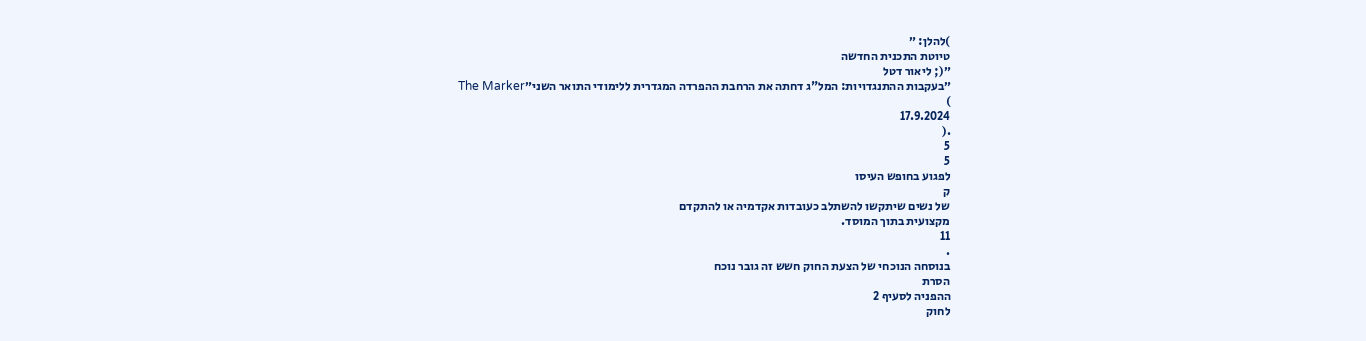)להלן: ״
טיוטת התכנית החדשה
״(; ליאור דטל
״בעקבות ההתנגדויות: המל"ג דחתה את הרחבת ההפרדה המגדרית ללימודי התואר השני״The Marker
)
17.9.2024
.(
5
5
לפגוע בחופש העיסו
ק
של נשים שיתקשו להשתלב כעובדות אקדמיה או להתקדם
מקצועית בתוך המוסד.
11
.
בנוסחה הנוכחי של הצעת החוק חשש זה גובר נוכח
הסרת
ההפניה לסעיף 2
לחוק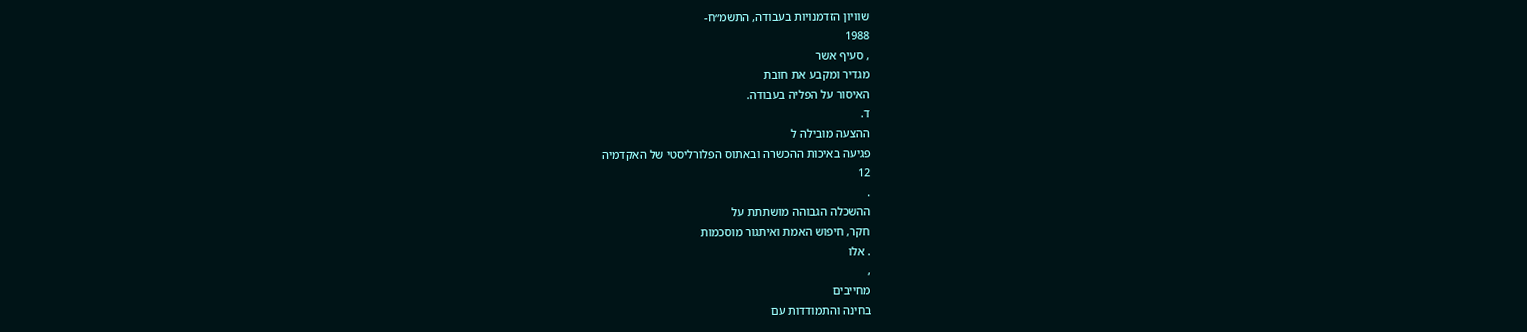שוויון הזדמנויות בעבודה, התשמ״ח-
1988
, סעיף אשר
מגדיר ומקבע את חובת
האיסור על הפליה בעבודה.
ד.
ההצעה מובילה ל
פגיעה באיכות ההכשרה ובאתוס הפלורליסטי של האקדמיה
12
.
ההשכלה הגבוהה מושתתת על
חקר, חיפוש האמת ואיתגור מוסכמות
. אלו
,
מחייבים
בחינה והתמודדות עם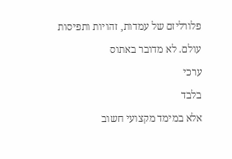פלורליזם של עמדות, זהויות ותפיסות עולם. לא מדובר באתוס
ערכי
בלבד
אלא במימד מקצועי חשוב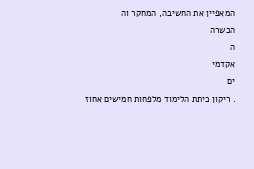המאפיין את החשיבה, המחקר וה
הכשרה
ה
אקדמי
ים
. ריקון כיתת הלימוד מלפחות חמישים אחוז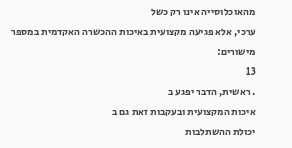מהאוכלוסייה אינו רק כשל
ערכי, אלא פגיעה מקצועית באיכות ההכשרה האקדמית במספר מישורים:
13
. ראשית, הדבר יפגע ב
איכות המקצועית ובעקבות זאת גם ב
יכולת ההשתלבות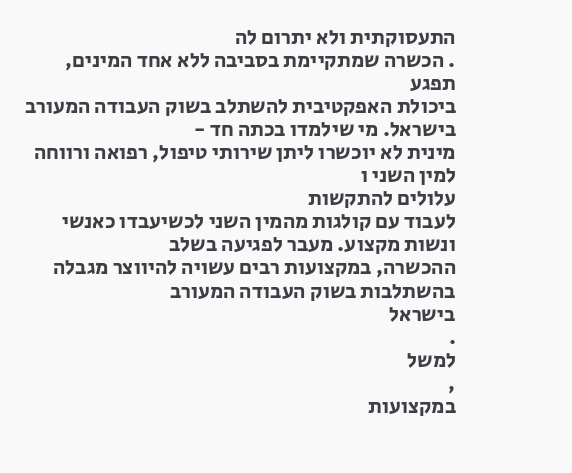התעסוקתית ולא יתרום לה
. הכשרה שמתקיימת בסביבה ללא אחד המינים, תפגע
ביכולת האפקטיבית להשתלב בשוק העבודה המעורב בישראל. מי שילמדו בכתה חד -
מינית לא יוכשרו ליתן שירותי טיפול, רפואה ורווחה למין השני ו
עלולים להתקשות
לעבוד עם קולגות מהמין השני לכשיעבדו כאנשי ונשות מקצוע. מעבר לפגיעה בשלב
ההכשרה, במקצועות רבים עשויה להיווצר מגבלה בהשתלבות בשוק העבודה המעורב
בישראל
.
למשל
,
במקצועות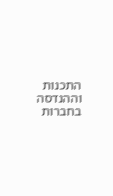התכנות וההנדסה בחברות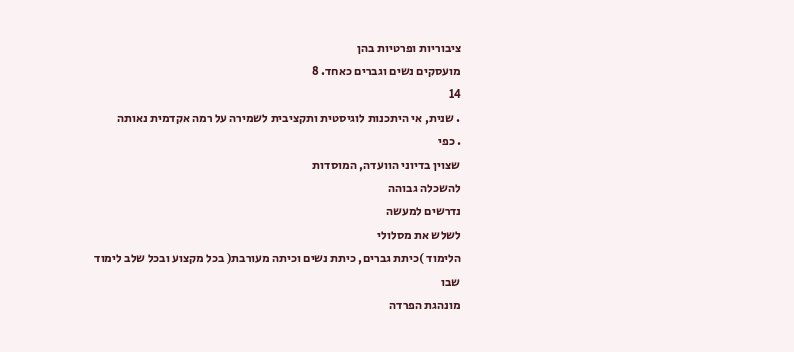ציבוריות ופרטיות בהן
מועסקים נשים וגברים כאחד. 8
14
. שנית, אי היתכנות לוגיסטית ותקציבית לשמירה על רמה אקדמית נאותה
. כפי
שצוין בדיוני הוועדה, המוסדות
להשכלה גבוהה
נדרשים למעשה
לשלש את מסלולי
הלימוד )כיתת גברים, כיתת נשים וכיתה מעורבת( בכל מקצוע ובכל שלב לימוד
שבו
מונהגת הפרדה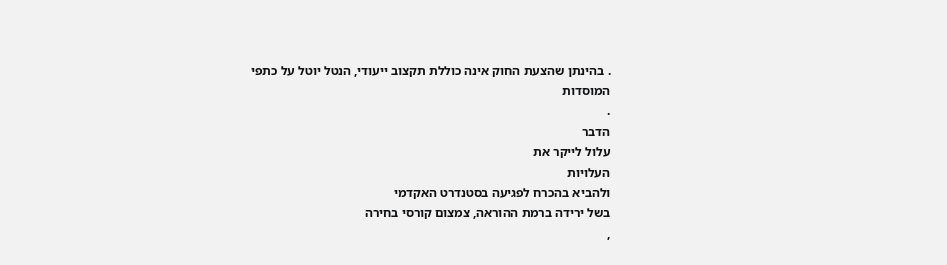. בהינתן שהצעת החוק אינה כוללת תקצוב ייעודי, הנטל יוטל על כתפי
המוסדות
.
הדבר
עלול לייקר את
העלויות
ולהביא בהכרח לפגיעה בסטנדרט האקדמי
בשל ירידה ברמת ההוראה, צמצום קורסי בחירה
,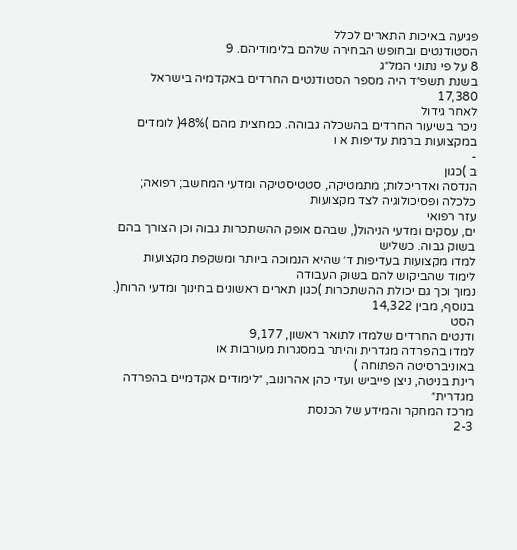פגיעה באיכות התארים לכלל
הסטודנטים ובחופש הבחירה שלהם בלימודיהם. 9
8 על פי נתוני המל״ג
בשנת תשפ״ד היה מספר הסטודנטים החרדים באקדמיה בישראל 17,380
לאחר גידול
ניכר בשיעור החרדים בהשכלה גבוהה. כמחצית מהם )48%( לומדים במקצועות ברמת עדיפות א ו
-
ב )כגון
הנדסה ואדריכלות; מתמטיקה, סטטיסטיקה ומדעי המחשב; רפואה; כלכלה ופסיכולוגיה לצד מקצועות
עזר רפואי
ים, עסקים ומדעי הניהול(, שבהם אופק ההשתכרות גבוה וכן הצורך בהם בשוק גבוה. כשליש
למדו מקצועות בעדיפות ד׳ שהיא הנמוכה ביותר ומשקפת מקצועות לימוד שהביקוש להם בשוק העבודה
נמוך וכך גם יכולת ההשתכרות )כגון תארים ראשונים בחינוך ומדעי הרוח(. בנוסף, מבין 14,322
הסט
ודנטים החרדים שלמדו לתואר ראשון, 9,177
למדו בהפרדה מגדרית והיתר במסגרות מעורבות או
באוניברסיטה הפתוחה )
רינת בניטה, ניצן פייביש ועדי כהן אהרונוב, ״לימודים אקדמיים בהפרדה מגדרית״
מרכז המחקר והמידע של הכנסת
2-3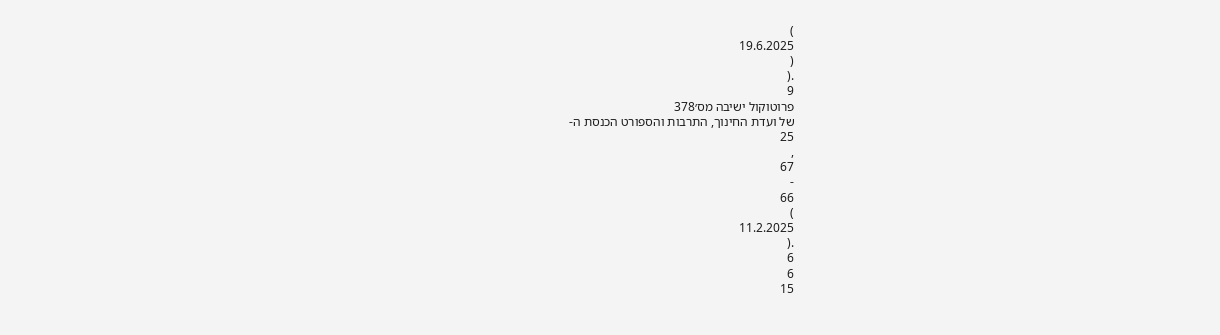)
19.6.2025
(
.(
9
פרוטוקול ישיבה מס׳378
של ועדת החינוך, התרבות והספורט הכנסת ה-
25
,
67
-
66
)
11.2.2025
.(
6
6
15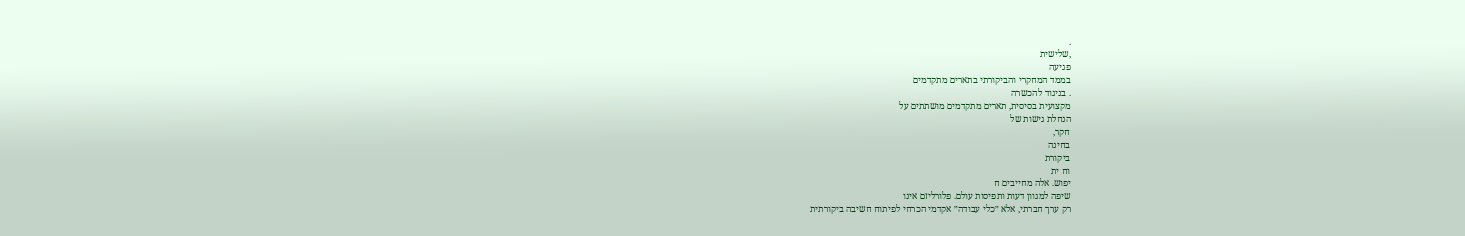.
,שלישית
פגיעה
בממד המחקרי והביקורתי בתארים מתקדמים
. בניגוד להכשרה
מקצועית בסיסית, תארים מתקדמים מושתתים על
הנחלת גישות של
חקר,
בחינה
ביקורת
וח ית
יפוש. אלה מחייבים ח
שיפה למגוון דעות ותפיסות עולם. פלורליזם אינו
רק ערך חברתי, אלא ״כלי עבודה״ אקדמי הכרחי לפיתוח חשיבה ביקורתית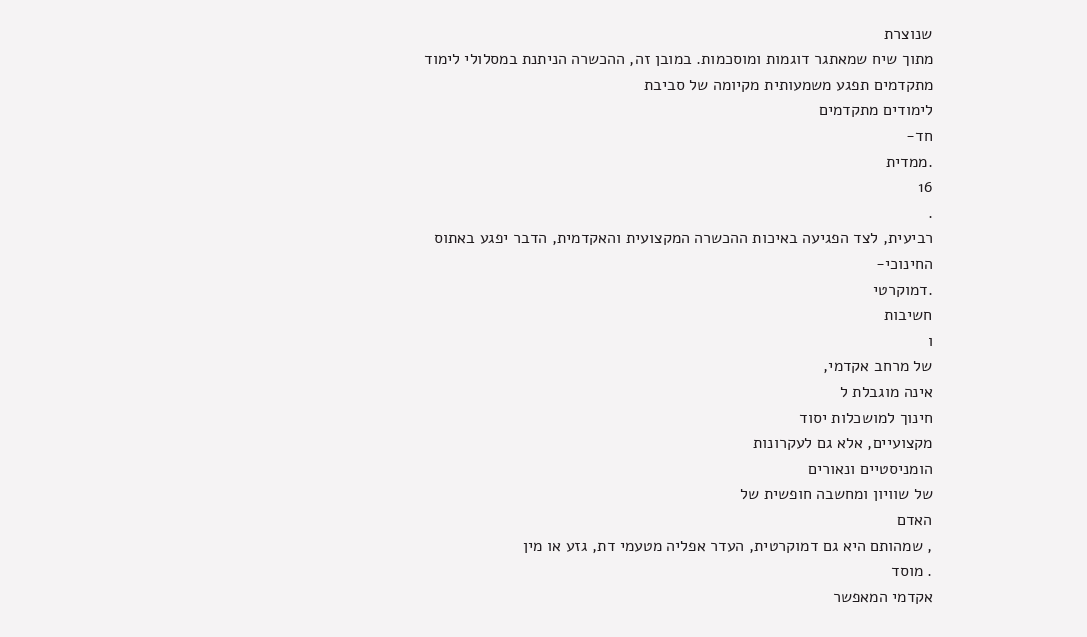שנוצרת
מתוך שיח שמאתגר דוגמות ומוסכמות. במובן זה, ההכשרה הניתנת במסלולי לימוד
מתקדמים תפגע משמעותית מקיומה של סביבת
לימודים מתקדמים
חד-
.ממדית
16
.
רביעית, לצד הפגיעה באיכות ההכשרה המקצועית והאקדמית, הדבר יפגע באתוס
החינוכי-
.דמוקרטי
חשיבות
ו
של מרחב אקדמי,
אינה מוגבלת ל
חינוך למושכלות יסוד
מקצועיים, אלא גם לעקרונות
הומניסטיים ונאורים
של שוויון ומחשבה חופשית של
האדם
, שמהותם היא גם דמוקרטית, העדר אפליה מטעמי דת, גזע או מין
. מוסד
אקדמי המאפשר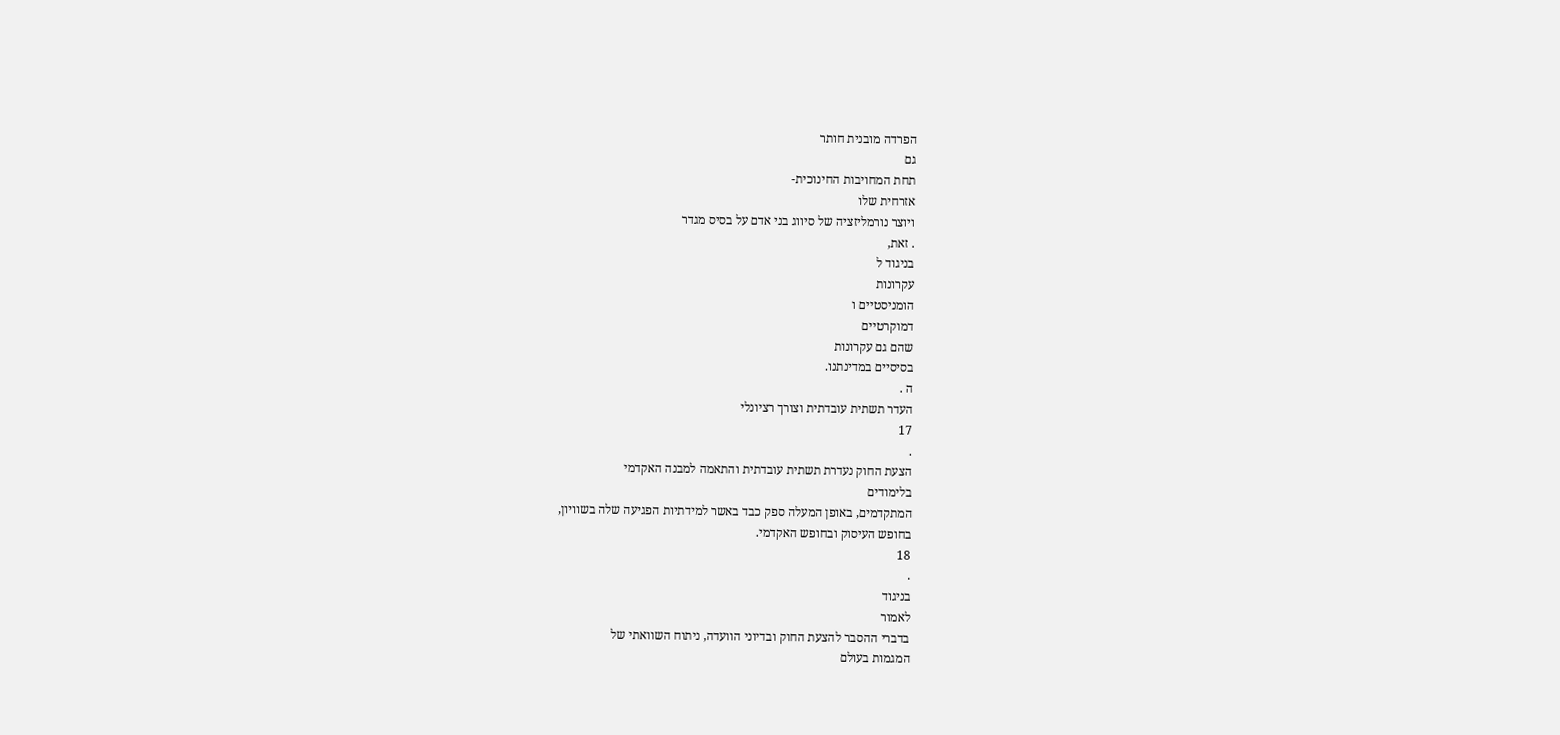הפרדה מובנית חותר
גם
תחת המחויבות החינוכית-
אזרחית שלו
ויוצר נורמליזציה של סיווג בני אדם על בסיס מגדר
. זאת,
בניגוד ל
עקרונות
הומניסטיים ו
דמוקרטיים
שהם גם עקרונות
בסיסיים במדינתנו.
ה .
העדר תשתית עובדתית וצורך רציונלי
17
.
הצעת החוק נעדרת תשתית עובדתית והתאמה למבנה האקדמי
בלימודים
המתקדמים, באופן המעלה ספק כבד באשר למידתיות הפגיעה שלה בשוויון,
בחופש העיסוק ובחופש האקדמי.
18
.
בניגוד
לאמור
בדברי ההסבר להצעת החוק ובדיוני הוועדה, ניתוח השוואתי של
המגמות בעולם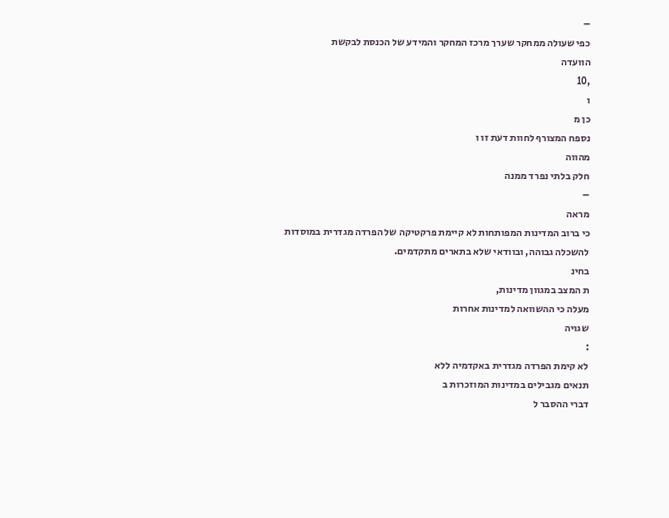–
כפי שעולה ממחקר שערך מרכז המחקר והמידע של הכנסת לבקשת
הוועדה
,10
ו
כן מ
נספח המצורף לחוות דעת זו ו
מהווה
חלק בלתי נפרד ממנה
–
מראה
כי ברוב המדינות המפותחות לא קיימת פרקטיקה של הפרדה מגדרית במוסדות
להשכלה גבוהה, ובוודאי שלא בתארים מתקדמים.
בחינ
ת המצב במגוון מדינות,
מעלה כי ההשוואה למדינות אחרות
שגויה
:
לא קימת הפרדה מגדרית באקדמיה ללא
תנאים מגבילים במדינות המוזכרות ב
דברי ההסבר ל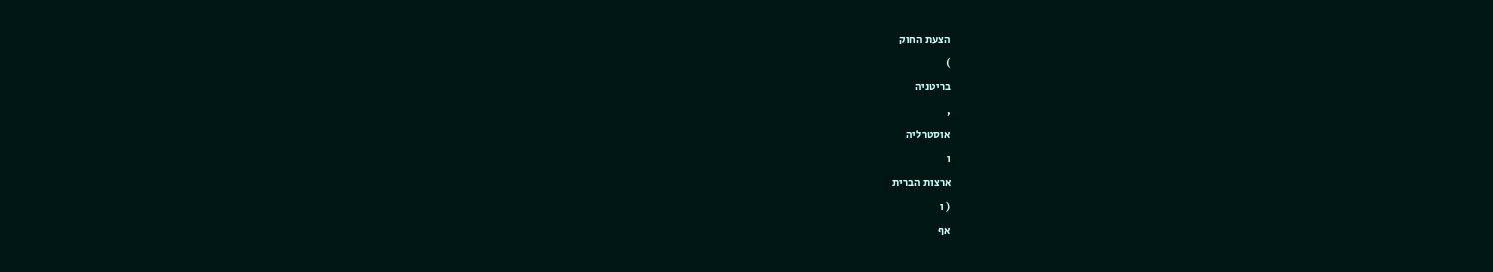הצעת החוק
)
בריטניה
,
אוסטרליה
ו
ארצות הברית
( ו
אף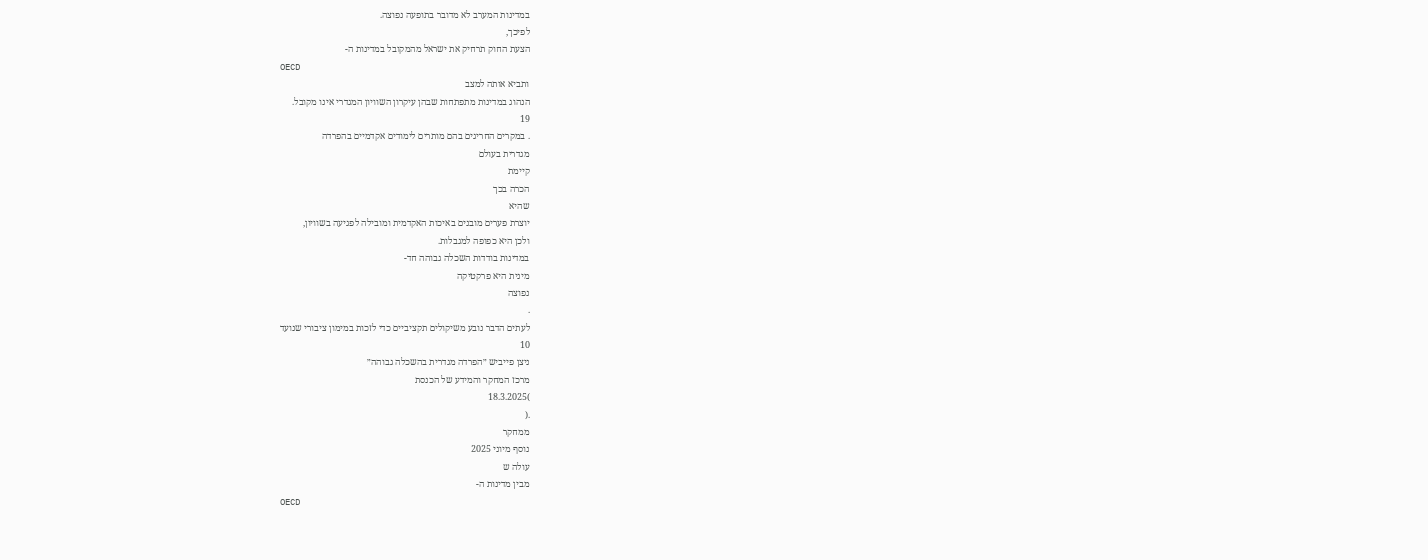במדינות המערב לא מדובר בתופעה נפוצה.
לפיכך,
הצעת החוק תרחיק את ישראל מהמקובל במדינות ה-
OECD
ותביא אותה למצב
הנהוג במדינות מתפתחות שבהן עיקרון השוויון המגדרי אינו מקובל.
19
. במקרים החריגים בהם מותרים לימודים אקדמיים בהפרדה
מגדרית בעולם
קיימת
הכרה בכך
שהיא
יוצרת פערים מובנים באיכות האקדמית ומובילה לפגיעה בשוויון,
ולכן היא כפופה למגבלות.
במדינות בודדות השכלה גבוהה חד-
מינית היא פרקטיקה
נפוצה
.
לעתים הדבר נובע משיקולים תקציביים כדי לזכות במימון ציבורי שנועד
10
ניצן פייביש ״הפרדה מגדרית בהשכלה גבוהה״
מרכז המחקר והמידע של הכנסת
)18.3.2025
.(
ממחקר
נוסף מיוני 2025
עולה ש
מבין מדינות ה-
OECD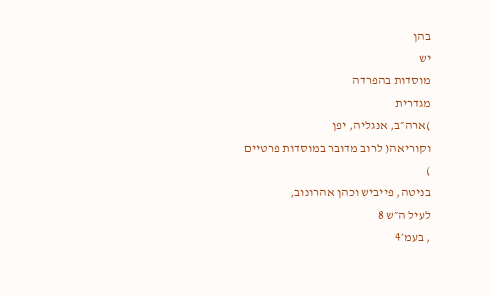בהן
יש
מוסדות בהפרדה
מגדרית
)ארה״ב, אנגליה, יפן
וקוריאה( לרוב מדובר במוסדות פרטיים
)
בניטה, פייביש וכהן אהרונוב,
לעיל ה״ש 8
, בעמ׳4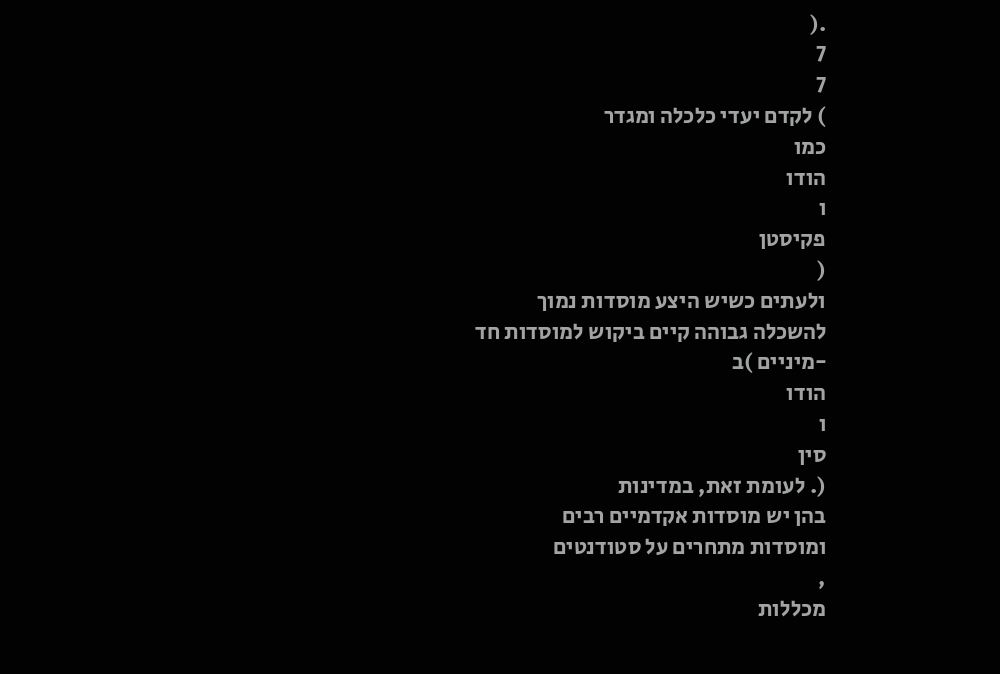.(
7
7
) לקדם יעדי כלכלה ומגדר
כמו
הודו
ו
פקיסטן
(
ולעתים כשיש היצע מוסדות נמוך
להשכלה גבוהה קיים ביקוש למוסדות חד
-מיניים )ב
הודו
ו
סין
(. לעומת זאת, במדינות
בהן יש מוסדות אקדמיים רבים
ומוסדות מתחרים על סטודנטים
,
מכללות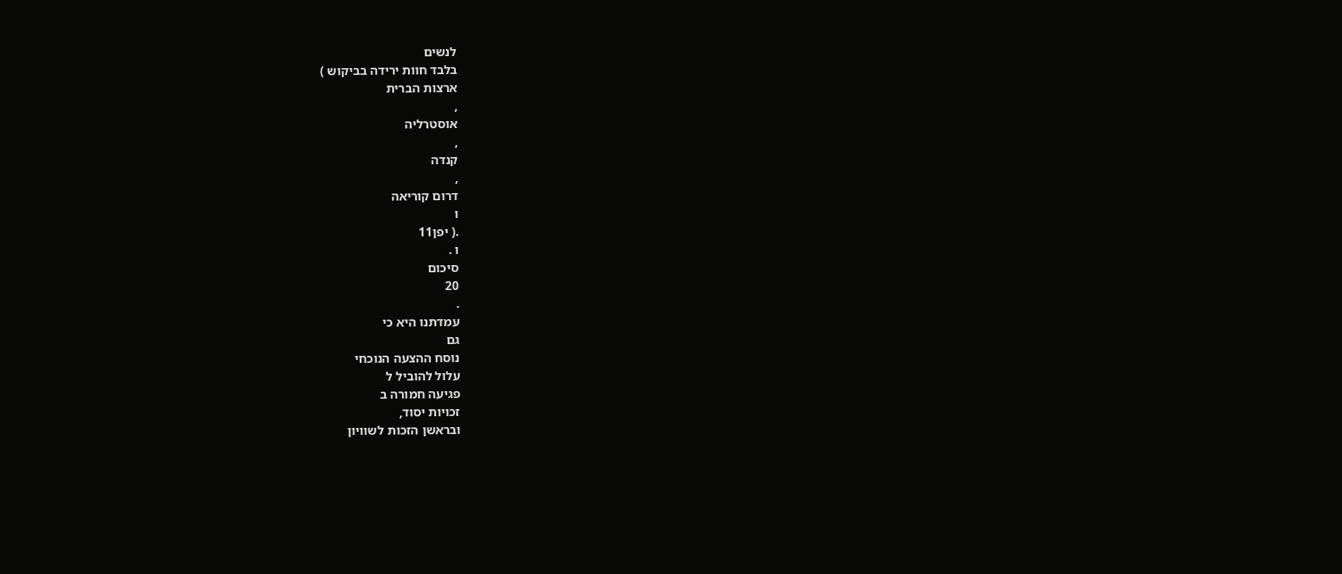לנשים
בלבד חוות ירידה בביקוש )
ארצות הברית
,
אוסטרליה
,
קנדה
,
דרום קוריאה
ו
.( יפן11
ו .
סיכום
20
.
עמדתנו היא כי
גם
נוסח ההצעה הנוכחי
עלול להוביל ל
פגיעה חמורה ב
זכויות יסוד,
ובראשן הזכות לשוויון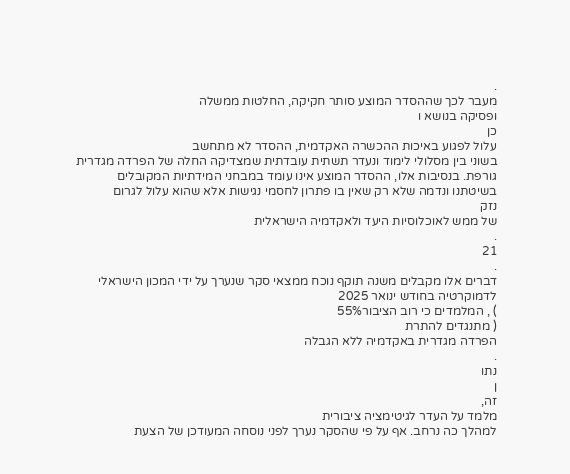.
מעבר לכך שההסדר המוצע סותר חקיקה, החלטות ממשלה
ופסיקה בנושא ו
כן
עלול לפגוע באיכות ההכשרה האקדמית, ההסדר לא מתחשב
בשוני בין מסלולי לימוד ונעדר תשתית עובדתית שמצדיקה החלה של הפרדה מגדרית
גורפת. בנסיבות אלו, ההסדר המוצע אינו עומד במבחני המידתיות המקובלים
בשיטתנו ונדמה שלא רק שאין בו פתרון לחסמי נגישות אלא שהוא עלול לגרום
נזק
של ממש לאוכלוסיות היעד ולאקדמיה הישראלית
.
21
.
דברים אלו מקבלים משנה תוקף נוכח ממצאי סקר שנערך על ידי המכון הישראלי
לדמוקרטיה בחודש ינואר 2025
) , המלמדים כי רוב הציבור55%
( מתנגדים להתרת
הפרדה מגדרית באקדמיה ללא הגבלה
.
נתו
ן
זה,
מלמד על העדר לגיטימציה ציבורית
למהלך כה נרחב. אף על פי שהסקר נערך לפני נוסחה המעודכן של הצעת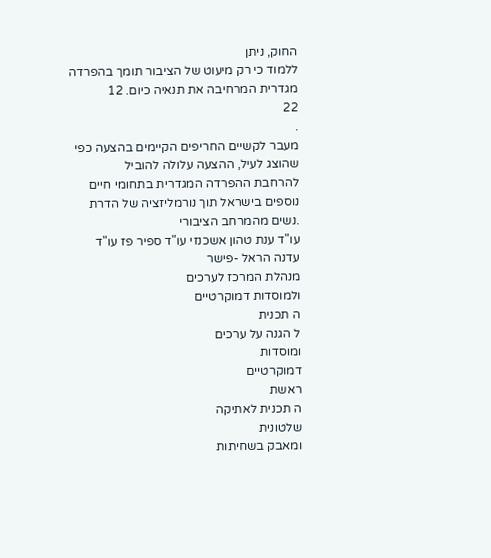החוק, ניתן
ללמוד כי רק מיעוט של הציבור תומך בהפרדה מגדרית המרחיבה את תנאיה כיום. 12
22
.
מעבר לקשיים החריפים הקיימים בהצעה כפי שהוצג לעיל, ההצעה עלולה להוביל
להרחבת ההפרדה המגדרית בתחומי חיים נוספים בישראל תוך נורמליזציה של הדרת
.נשים מהמרחב הציבורי
עו"ד ענת טהון אשכנזי עו"ד ספיר פז עו"ד עדנה הראל -פישר
מנהלת המרכז לערכים
ולמוסדות דמוקרטיים
ה תכנית
ל הגנה על ערכים
ומוסדות
דמוקרטיים
ראשת
ה תכנית לאתיקה
שלטונית
ומאבק בשחיתות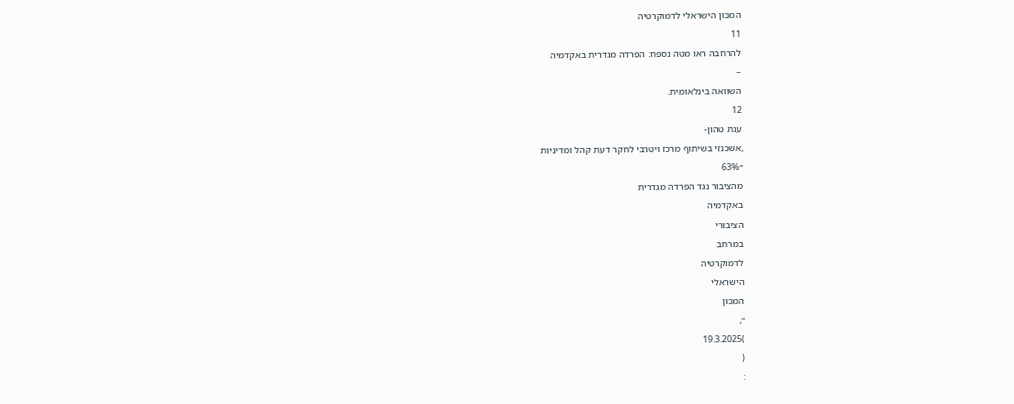המכון הישראלי לדמוקרטיה
11
להרחבה ראו מטה נספח: הפרדה מגדרית באקדמיה
–
השוואה בינלאומית.
12
ענת טהון-
,אשכנזי בשיתוף מרכז ויטרבי לחקר דעת קהל ומדיניות
״63%
מהציבור נגד הפרדה מגדרית
באקדמיה
הציבורי
במרחב
לדמוקרטיה
הישראלי
המכון
״,
)19.3.2025
(
: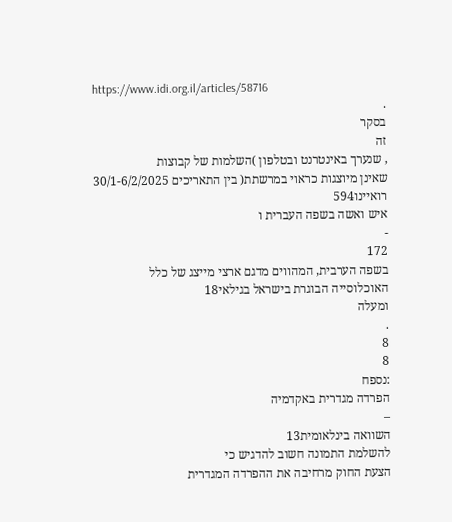https://www.idi.org.il/articles/58716
.
בסקר
זה
, שנערך באינטרנט ובטלפון )השלמות של קבוצות
שאינן מיוצגות כראוי במרשתת( בין התאריכים 30/1-6/2/2025
רואיינו594
איש ואשה בשפה העברית ו
-
172
בשפה הערבית, המהווים מדגם ארצי מייצג של כלל האוכלוסייה הבוגרת בישראל בגילאי18
ומעלה
.
8
8
:נספח
הפרדה מגדרית באקדמיה
–
השוואה בינלאומית13
להשלמת התמונה חשוב להדגיש כי
הצעת החוק מרחיבה את ההפרדה המגדרית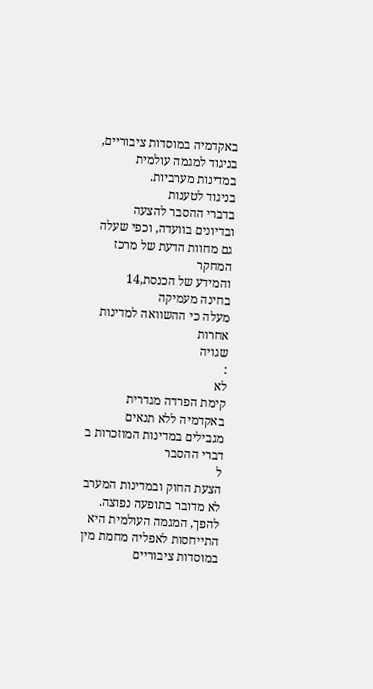באקדמיה במוסדות ציבוריים, בניגוד למגמה עולמית במדינות מערביות.
בניגוד לטענות
בדברי ההסבר להצעה ובדיונים בוועדה, וכפי שעלה גם מחוות הדעת של מרכז המחקר
והמידע של הכנסת,14
בחינה מעמיקה
מעלה כי ההשוואה למדינות אחרות
שגויה
:
לא
קימת הפרדה מגדרית באקדמיה ללא תנאים מגבילים במדינות המוזכרות ב
דברי ההסבר
ל
הצעת החוק ובמדינות המערב לא מדובר בתופעה נפוצה. להפך, המגמה העולמית היא
התייחסות לאפליה מחמת מין במוסדות ציבוריים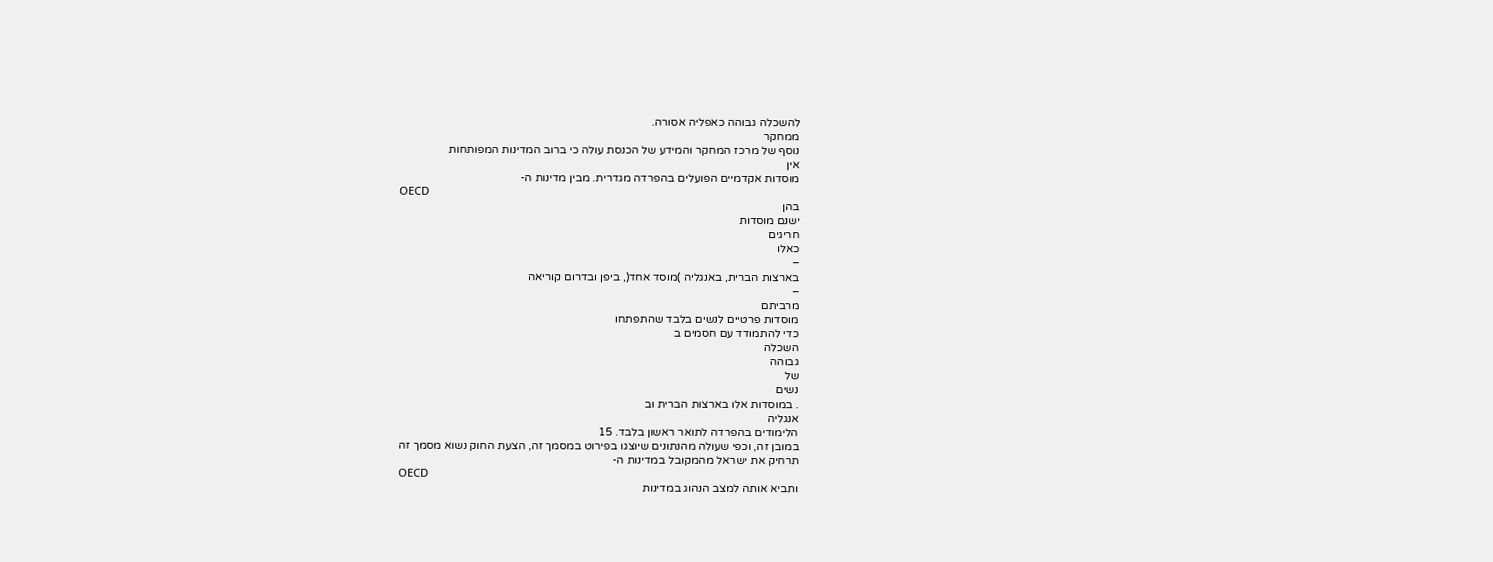להשכלה גבוהה כאפליה אסורה.
ממחקר
נוסף של מרכז המחקר והמידע של הכנסת עולה כי ברוב המדינות המפותחות
אין
מוסדות אקדמיים הפועלים בהפרדה מגדרית. מבין מדינות ה-
OECD
בהן
ישנם מוסדות
חריגים
כאלו
–
בארצות הברית, באנגליה )מוסד אחד(, ביפן ובדרום קוריאה
–
מרביתם
מוסדות פרטיים לנשים בלבד שהתפתחו
כדי להתמודד עם חסמים ב
השכלה
גבוהה
של
נשים
. במוסדות אלו בארצות הברית וב
אנגליה
הלימודים בהפרדה לתואר ראשון בלבד. 15
במובן זה, וכפי שעולה מהנתונים שיוצגו בפירוט במסמך זה, הצעת החוק נשוא מסמך זה
תרחיק את ישראל מהמקובל במדינות ה-
OECD
ותביא אותה למצב הנהוג במדינות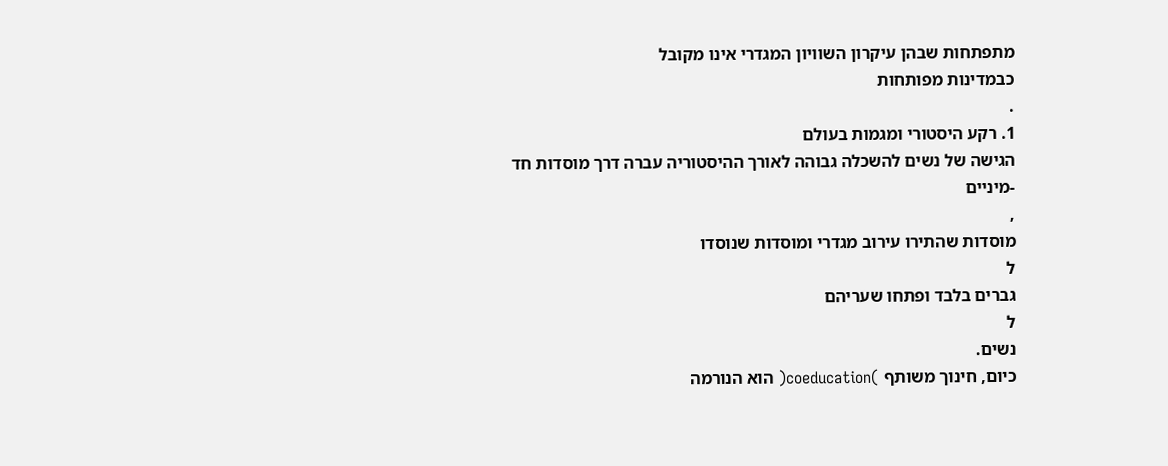מתפתחות שבהן עיקרון השוויון המגדרי אינו מקובל
כבמדינות מפותחות
.
1. רקע היסטורי ומגמות בעולם
הגישה של נשים להשכלה גבוהה לאורך ההיסטוריה עברה דרך מוסדות חד
-מיניים
,
מוסדות שהתירו עירוב מגדרי ומוסדות שנוסדו
ל
גברים בלבד ופתחו שעריהם
ל
נשים.
כיום, חינוך משותף )coeducation( הוא הנורמה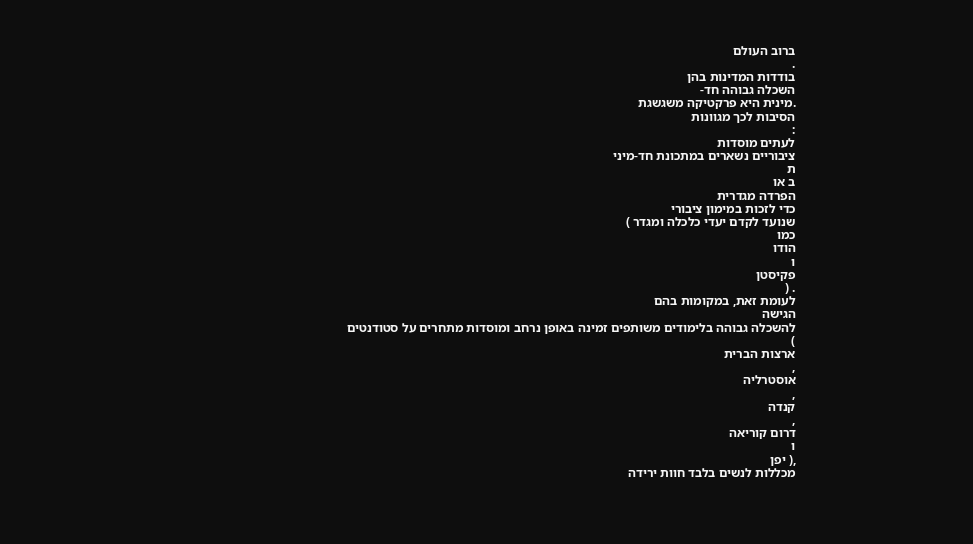ברוב העולם
.
בודדות המדינות בהן
השכלה גבוהה חד-
.מינית היא פרקטיקה משגשגת
הסיבות לכך מגוונות
:
לעתים מוסדות
ציבוריים נשארים במתכונת חד-מיני
ת
ב או
הפרדה מגדרית
כדי לזכות במימון ציבורי
שנועד לקדם יעדי כלכלה ומגדר )
כמו
הודו
ו
פקיסטן
. (
לעומת זאת, במקומות בהם
הגישה
להשכלה גבוהה בלימודים משותפים זמינה באופן נרחב ומוסדות מתחרים על סטודנטים
)
ארצות הברית
,
אוסטרליה
,
קנדה
,
דרום קוריאה
ו
,( יפן
מכללות לנשים בלבד חוות ירידה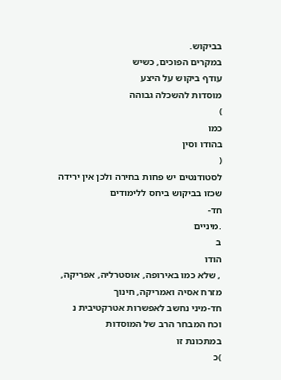בביקוש.
במקרים הפוכים, כשיש
עודף ביקוש על היצע
מוסדות להשכלה גבוהה
)
כמו
בהודו וסין
(
לסטודנטים יש פחות בחירה ולכן אין ירידה שכזו בביקוש ביחס ללימודים
חד-
.מיניים
ב
הודו
, שלא כמו באירופה, אוסטרליה, אפריקה, מזרח אסיה ואמריקה, חינוך
חד-מיני נחשב לאפשרות אטרקטיבית נ
וכח המבחר הרב של המוסדות
במתכונת זו
)כ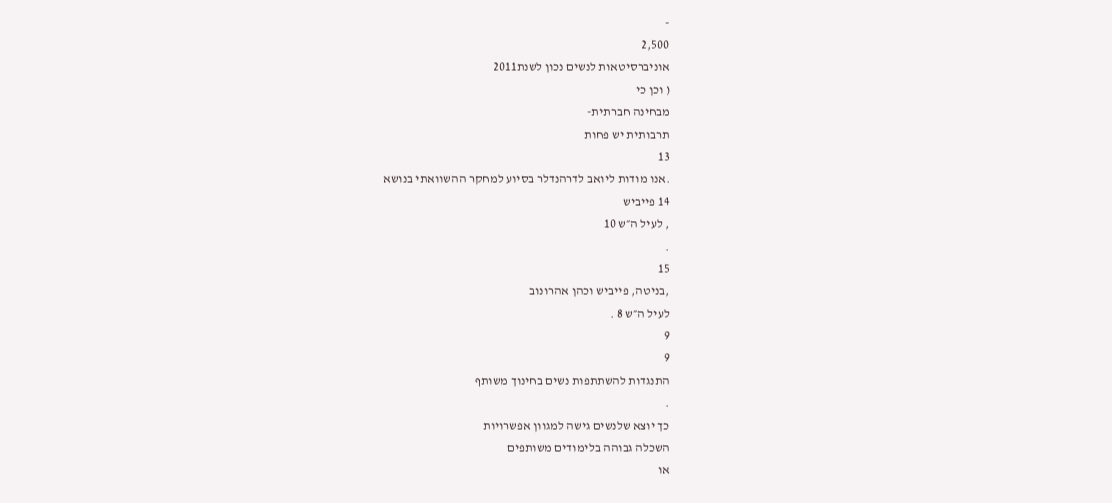-
2,500
אוניברסיטאות לנשים נכון לשנת2011
( וכן כי
מבחינה חברתית-
תרבותית יש פחות
13
.אנו מודות ליואב לדרהנדלר בסיוע למחקר ההשוואתי בנושא
14 פייביש
, לעיל ה״ש 10
.
15
,בניטה, פייביש וכהן אהרונוב
לעיל ה״ש 8 .
9
9
התנגדות להשתתפות נשים בחינוך משותף
.
כך יוצא שלנשים גישה למגוון אפשרויות
השכלה גבוהה בלימודים משותפים
או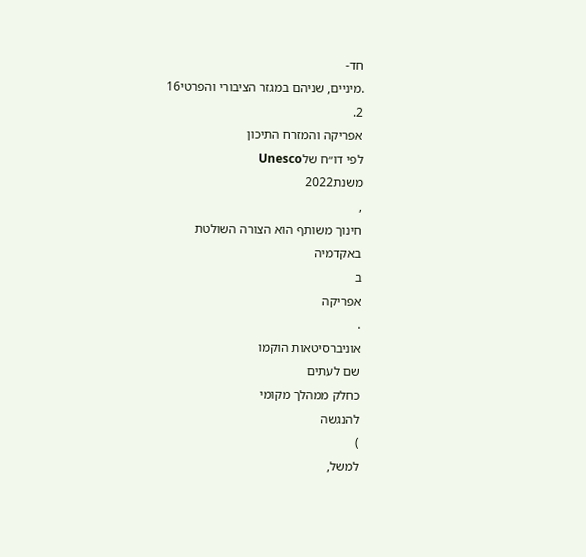חד-
.מיניים, שניהם במגזר הציבורי והפרטי16
2.
אפריקה והמזרח התיכון
לפי דו״ח שלUnesco
משנת2022
,
חינוך משותף הוא הצורה השולטת
באקדמיה
ב
אפריקה
.
אוניברסיטאות הוקמו
שם לעתים
כחלק ממהלך מקומי
להנגשה
)
למשל,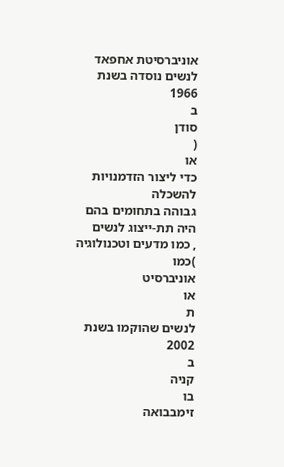אוניברסיטת אחפאד לנשים נוסדה בשנת 1966
ב
סודן
(
או
כדי ליצור הזדמנויות להשכלה
גבוהה בתחומים בהם היה תת-ייצוג לנשים
, כמו מדעים וטכנולוגיה
)כמו
אוניברסיט
או
ת
לנשים שהוקמו בשנת
2002
ב
קניה
בו
זימבבואה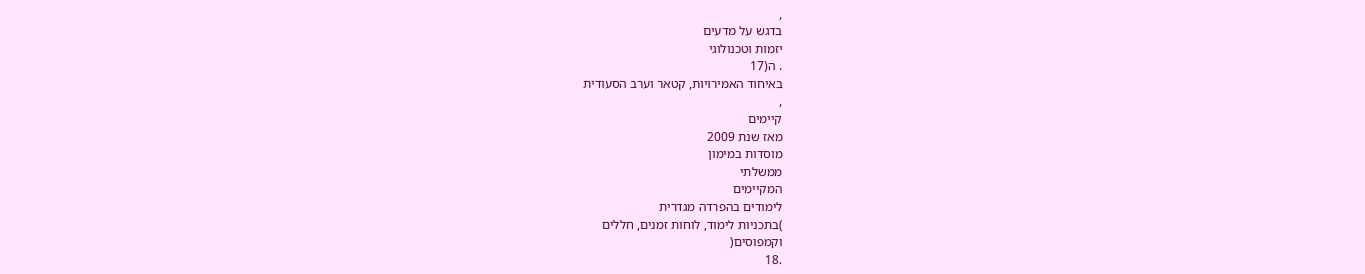,
בדגש על מדעים
יזמות וטכנולוגי
. ה(17
באיחוד האמירויות, קטאר וערב הסעודית
,
קיימים
מאז שנת 2009
מוסדות במימון
ממשלתי
המקיימים
לימודים בהפרדה מגדרית
)בתכניות לימוד, לוחות זמנים, חללים
וקמפוסים(
.18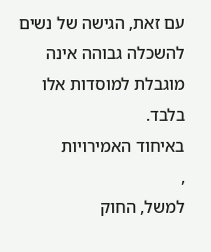עם זאת, הגישה של נשים להשכלה גבוהה אינה מוגבלת למוסדות אלו
בלבד.
באיחוד האמירויות
,
למשל, החוק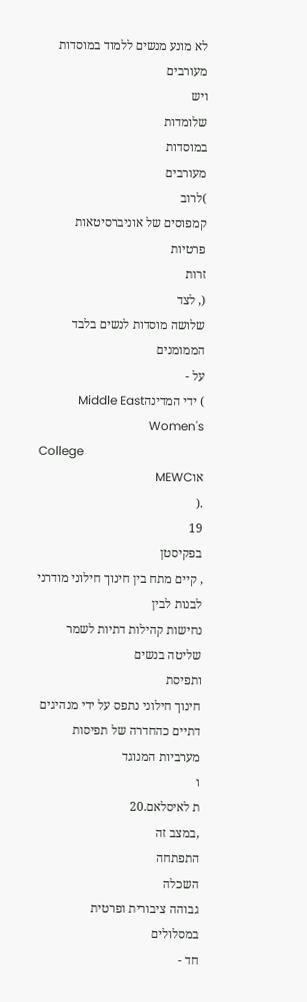לא מונע מנשים ללמוד במוסדות מעורבים
ויש
שלומדות
במוסדות
מעורבים
)לרוב
קמפוסים של אוניברסיטאות
פרטיות
זרות
(, לצד
שלושה מוסדות לנשים בלבד
הממומנים
על -
) ידי המדינהMiddle East Women's
College
אוMEWC
.(
19
בפקיסטן
, קיים מתח בין חינוך חילוני מודרני לבנות לבין
נחישות קהילות דתיות לשמר שליטה בנשים
ותפיסת
חינוך חילוני נתפס על ידי מנהיגים
דתיים כהחדרה של תפיסות מערביות המנוגד
ו
ת לאיסלאם.20
,במצב זה
התפתחה
השכלה
גבוהה ציבורית ופרטית
במסלולים
חד -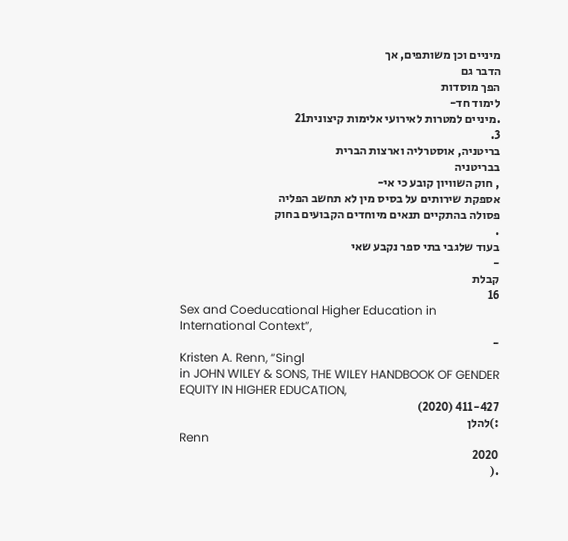מיניים וכן משותפים, אך
הדבר גם
הפך מוסדות
לימוד חד-
.מיניים למטרות לאירועי אלימות קיצונית21
3.
בריטניה, אוסטרליה וארצות הברית
בבריטניה
, חוק השוויון קובע כי אי-
אספקת שירותים על בסיס מין לא תחשב הפליה
פסולה בהתקיים תנאים מיוחדים הקבועים בחוק
.
בעוד שלגבי בתי ספר נקבע שאי
-
קבלת
16
Sex and Coeducational Higher Education in International Context”,
-
Kristen A. Renn, “Singl
in JOHN WILEY & SONS, THE WILEY HANDBOOK OF GENDER EQUITY IN HIGHER EDUCATION,
411-427 (2020)
:)להלן
Renn
2020
.(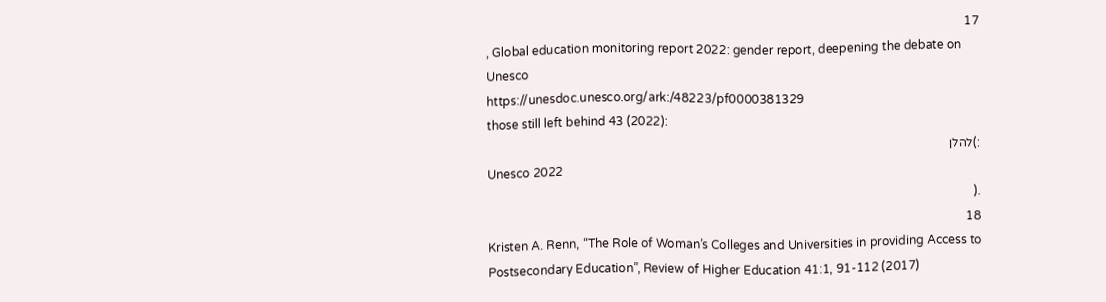17
, Global education monitoring report 2022: gender report, deepening the debate on
Unesco
https://unesdoc.unesco.org/ark:/48223/pf0000381329
those still left behind 43 (2022):
:)להלן
Unesco 2022
.(
18
Kristen A. Renn, “The Role of Woman’s Colleges and Universities in providing Access to
Postsecondary Education”, Review of Higher Education 41:1, 91-112 (2017)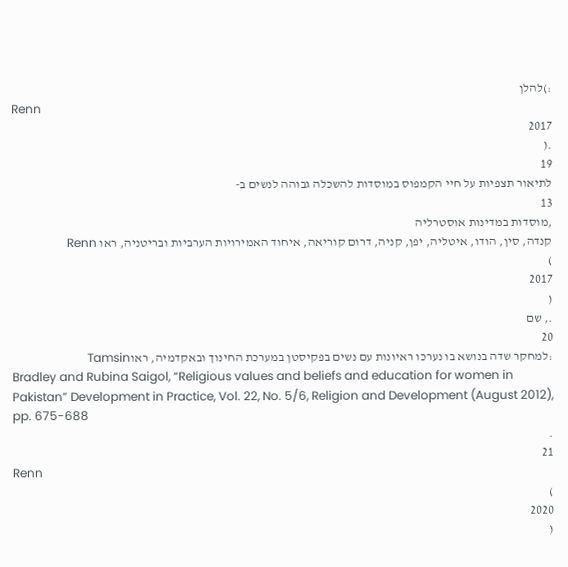:)להלן
Renn
2017
.(
19
לתיאור תצפיות על חיי הקמפוס במוסדות להשכלה גבוהה לנשים ב-
13
,מוסדות במדינות אוסטרליה
קנדה, סין, הודו, איטליה, יפן, קניה, דרום קוריאה, איחוד האמירויות הערביות ובריטניה, ראו Renn
)
2017
(
., שם
20
:למחקר שדה בנושא בו נערכו ראיונות עם נשים בפקיסטן במערכת החינוך ובאקדמיה, ראוTamsin
Bradley and Rubina Saigol, “Religious values and beliefs and education for women in
Pakistan” Development in Practice, Vol. 22, No. 5/6, Religion and Development (August 2012),
pp. 675-688
.
21
Renn
)
2020
(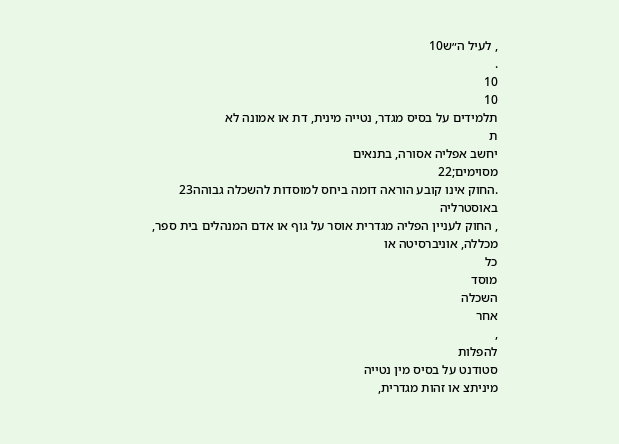, לעיל ה״ש10
.
10
10
תלמידים על בסיס מגדר, נטייה מינית, דת או אמונה לא
ת
יחשב אפליה אסורה, בתנאים
מסוימים;22
.החוק אינו קובע הוראה דומה ביחס למוסדות להשכלה גבוהה23
באוסטרליה
, החוק לעניין הפליה מגדרית אוסר על גוף או אדם המנהלים בית ספר,
מכללה, אוניברסיטה או
כל
מוסד
השכלה
אחר
,
להפלות
סטודנט על בסיס מין נטייה
מיניתצ או זהות מגדרית,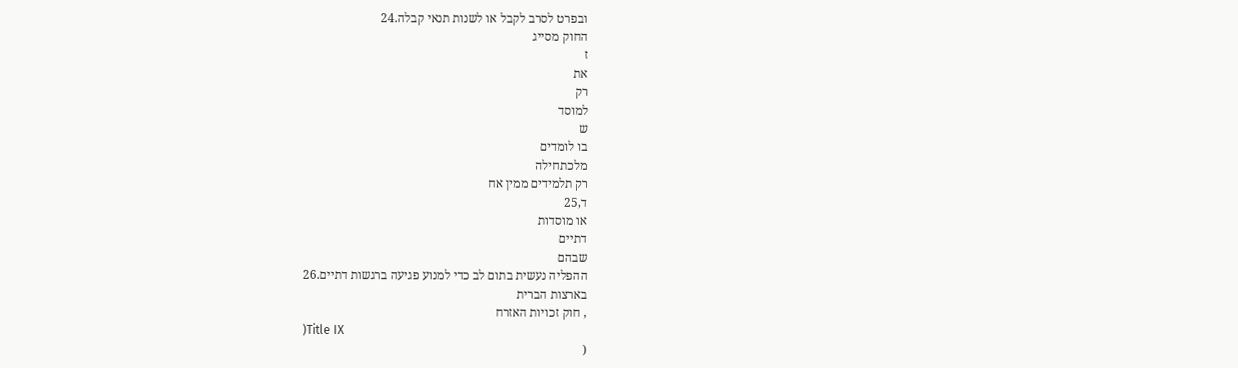ובפרט לסרב לקבל או לשנות תנאי קבלה.24
החוק מסייג
ז
את
רק
למוסד
ש
בו לומדים
מלכתחילה
רק תלמידים ממין אח
ד,25
או מוסדות
דתיים
שבהם
ההפליה נעשית בתום לב כדי למנוע פגיעה ברגשות דתיים.26
בארצות הברית
, חוק זכויות האזרח
)Title IX
(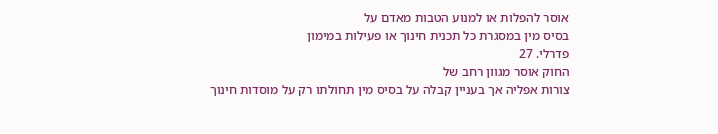אוסר להפלות או למנוע הטבות מאדם על
בסיס מין במסגרת כל תכנית חינוך או פעילות במימון
פדרלי. 27
החוק אוסר מגוון רחב של
צורות אפליה אך בעניין קבלה על בסיס מין תחולתו רק על מוסדות חינוך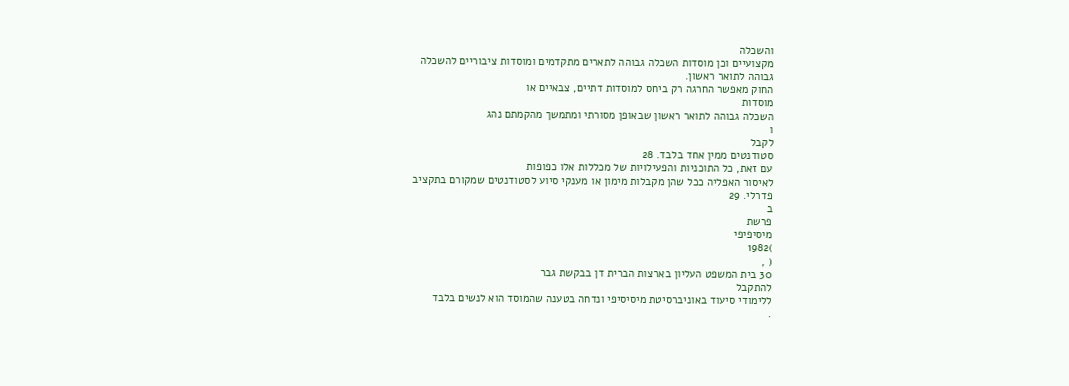והשכלה
מקצועיים וכן מוסדות השכלה גבוהה לתארים מתקדמים ומוסדות ציבוריים להשכלה
גבוהה לתואר ראשון.
החוק מאפשר החרגה רק ביחס למוסדות דתיים, צבאיים או
מוסדות
השכלה גבוהה לתואר ראשון שבאופן מסורתי ומתמשך מהקמתם נהג
ו
לקבל
סטודנטים ממין אחד בלבד. 28
עם זאת, כל התוכניות והפעילויות של מכללות אלו כפופות
לאיסור האפליה ככל שהן מקבלות מימון או מענקי סיוע לסטודנטים שמקורם בתקציב
פדרלי. 29
ב
פרשת
מיסיפיפי
)1982
( ,
30 בית המשפט העליון בארצות הברית דן בבקשת גבר
להתקבל
ללימודי סיעוד באוניברסיטת מיסיסיפי ונדחה בטענה שהמוסד הוא לנשים בלבד
.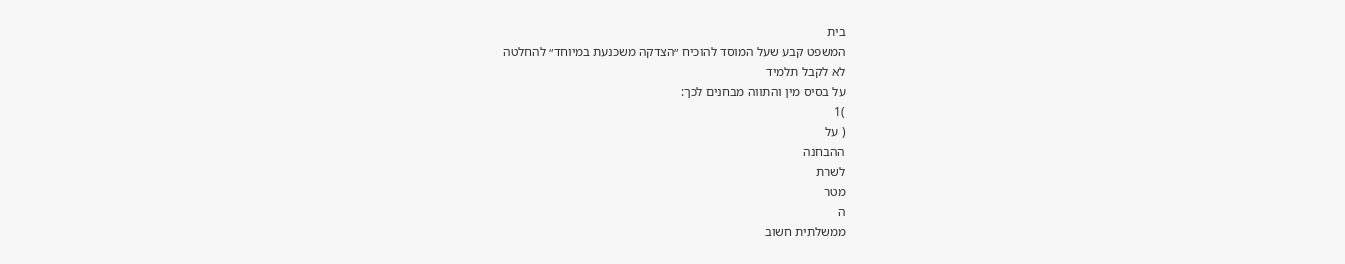בית
המשפט קבע שעל המוסד להוכיח ״הצדקה משכנעת במיוחד״ להחלטה
לא לקבל תלמיד
על בסיס מין והתווה מבחנים לכך:
)1
( על
ההבחנה
לשרת
מטר
ה
ממשלתית חשוב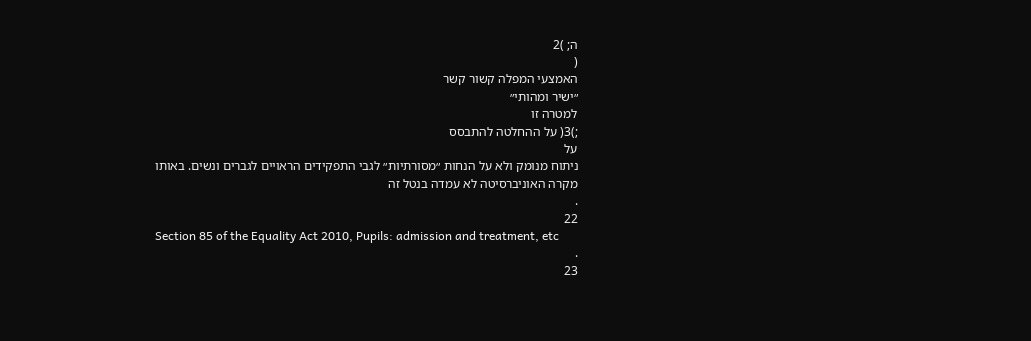ה; )2
(
האמצעי המפלה קשור קשר
״ישיר ומהותי״
למטרה זו
;)3( על ההחלטה להתבסס
על
ניתוח מנומק ולא על הנחות ״מסורתיות״ לגבי התפקידים הראויים לגברים ונשים. באותו
מקרה האוניברסיטה לא עמדה בנטל זה
.
22
Section 85 of the Equality Act 2010, Pupils: admission and treatment, etc
.
23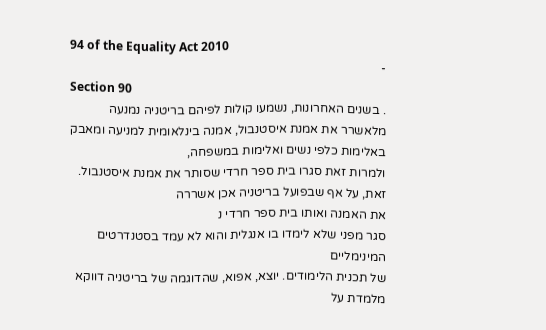94 of the Equality Act 2010
-
Section 90
. בשנים האחרונות, נשמעו קולות לפיהם בריטניה נמנעה
מלאשרר את אמנת איסטנבול, אמנה בינלאומית למניעה ומאבק באלימות כלפי נשים ואלימות במשפחה,
ולמרות זאת סגרו בית ספר חרדי שסותר את אמנת איסטנבול. זאת, על אף שבפועל בריטניה אכן אשררה
את האמנה ואותו בית ספר חרדי נ
סגר מפני שלא לימדו בו אנגלית והוא לא עמד בסטנדרטים המינימליים
של תכנית הלימודים. יוצא, אפוא, שהדוגמה של בריטניה דווקא מלמדת על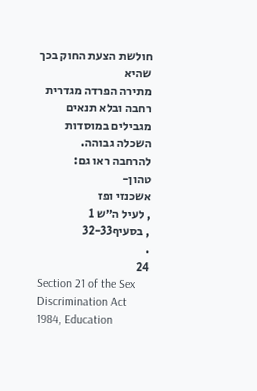חולשת הצעת החוק בכך שהיא
מתירה הפרדה מגדרית רחבה ובלא תנאים מגבילים במוסדות השכלה גבוהה.
להרחבה ראו גם:
טהון-
אשכנזי ופז
, לעיל ה״ש 1
, בסעיף32-33
.
24
Section 21 of the Sex Discrimination Act 1984, Education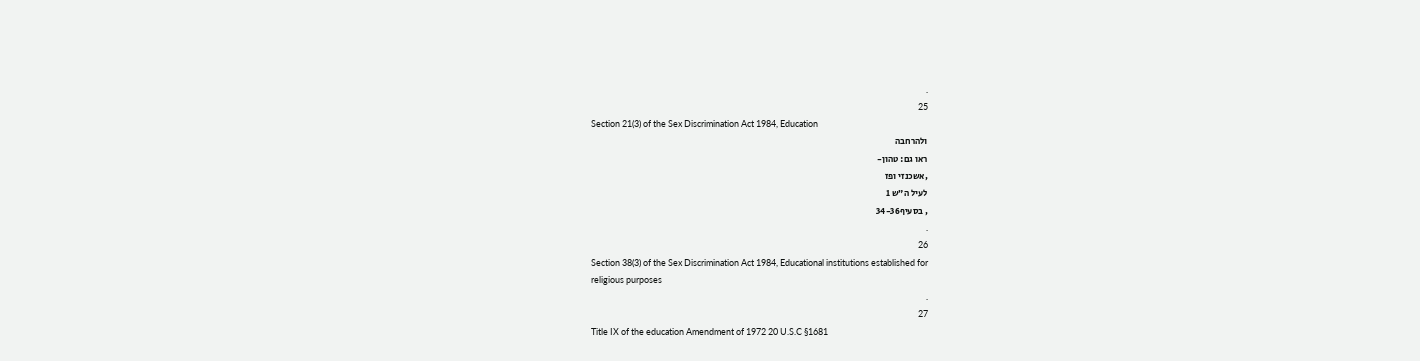.
25
Section 21(3) of the Sex Discrimination Act 1984, Education
ולהרחבה
ראו גם: טהון-
,אשכנזי ופז
לעיל ה״ש 1
, בסעיף34-36
.
26
Section 38(3) of the Sex Discrimination Act 1984, Educational institutions established for
religious purposes
.
27
Title IX of the education Amendment of 1972 20 U.S.C §1681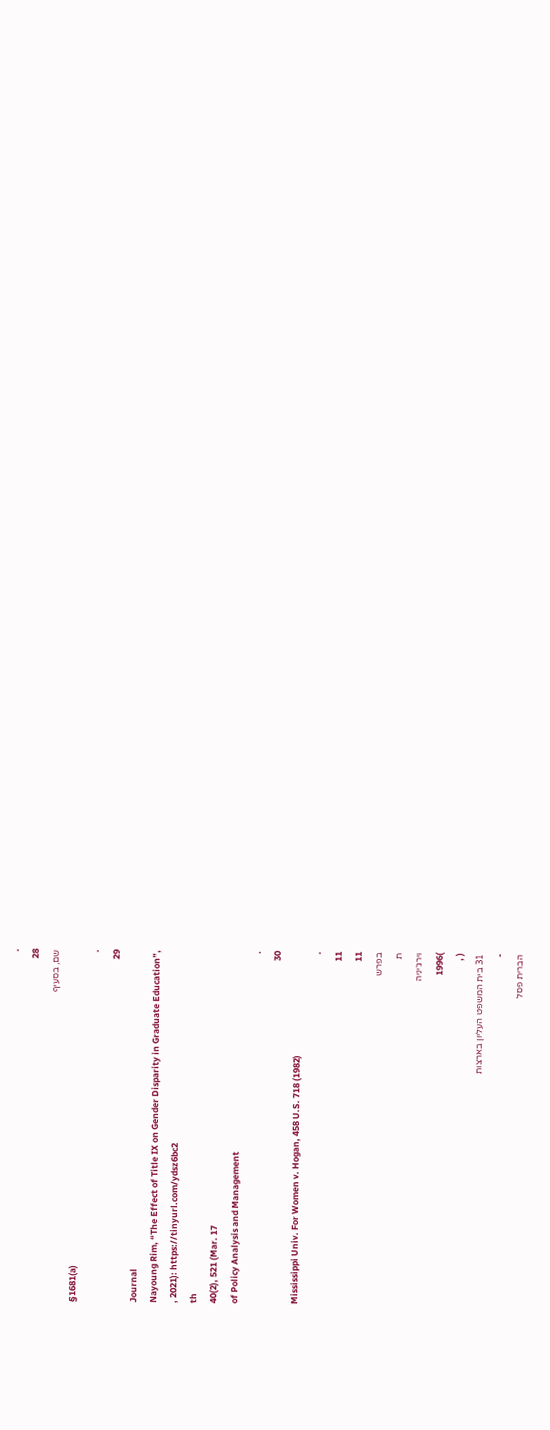.
28
שם, בסעיף
§1681(a)
.
29
Journal
Nayoung Rim, “The Effect of Title IX on Gender Disparity in Graduate Education”,
, 2021): https://tinyurl.com/ydsz6bc2
th
40(2), 521 (Mar. 17
of Policy Analysis and Management
.
30
Mississippi Univ. For Women v. Hogan, 458 U.S. 718 (1982)
.
11
11
בפרש
ת
וירג׳יניה
)1996
( ,
31 בית המשפט העליון בארצות
-
הברית פסל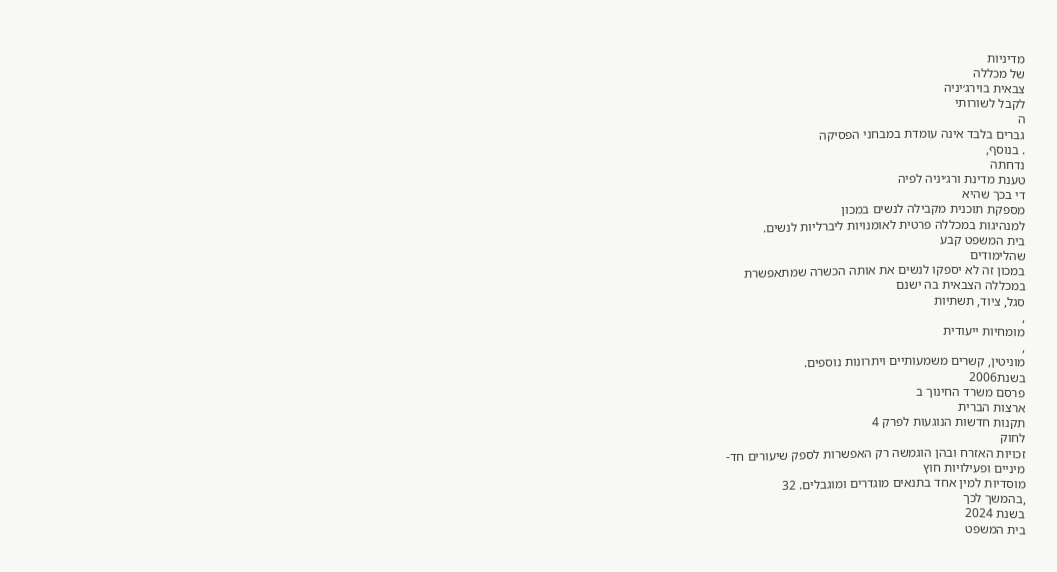מדיניות
של מכללה
צבאית בוירג׳יניה
לקבל לשורותי
ה
גברים בלבד אינה עומדת במבחני הפסיקה
. בנוסף,
נדחתה
טענת מדינת ורג׳יניה לפיה
די בכך שהיא
מספקת תוכנית מקבילה לנשים במכון
למנהיגות במכללה פרטית לאומנויות ליברליות לנשים.
בית המשפט קבע
שהלימודים
במכון זה לא יספקו לנשים את אותה הכשרה שמתאפשרת
במכללה הצבאית בה ישנם
סגל, ציוד, תשתיות
,
מומחיות ייעודית
,
מוניטין, קשרים משמעותיים ויתרונות נוספים.
בשנת2006
פרסם משרד החינוך ב
ארצות הברית
תקנות חדשות הנוגעות לפרק 4
לחוק
זכויות האזרח ובהן הוגמשה רק האפשרות לספק שיעורים חד-
מיניים ופעילויות חוץ
מוסדיות למין אחד בתנאים מוגדרים ומוגבלים. 32
,בהמשך לכך
בשנת 2024
בית המשפט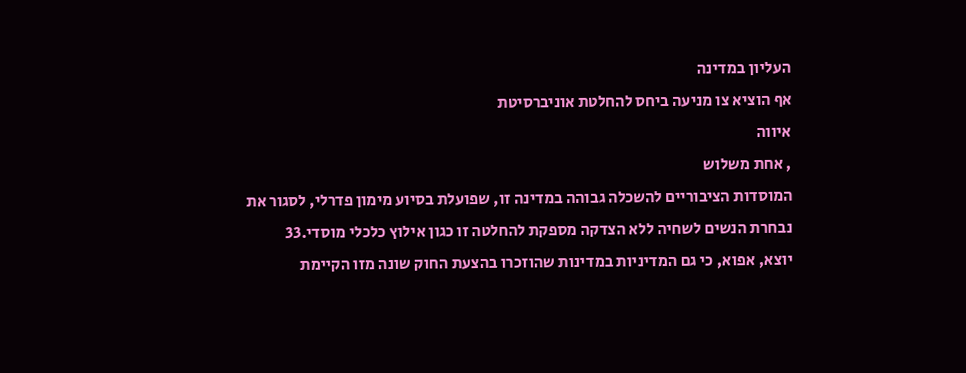העליון במדינה
אף הוציא צו מניעה ביחס להחלטת אוניברסיטת
איווה
, אחת משלוש
המוסדות הציבוריים להשכלה גבוהה במדינה זו, שפועלת בסיוע מימון פדרלי, לסגור את
נבחרת הנשים לשחיה ללא הצדקה מספקת להחלטה זו כגון אילוץ כלכלי מוסדי.33
יוצא, אפוא, כי גם המדיניות במדינות שהוזכרו בהצעת החוק שונה מזו הקיימת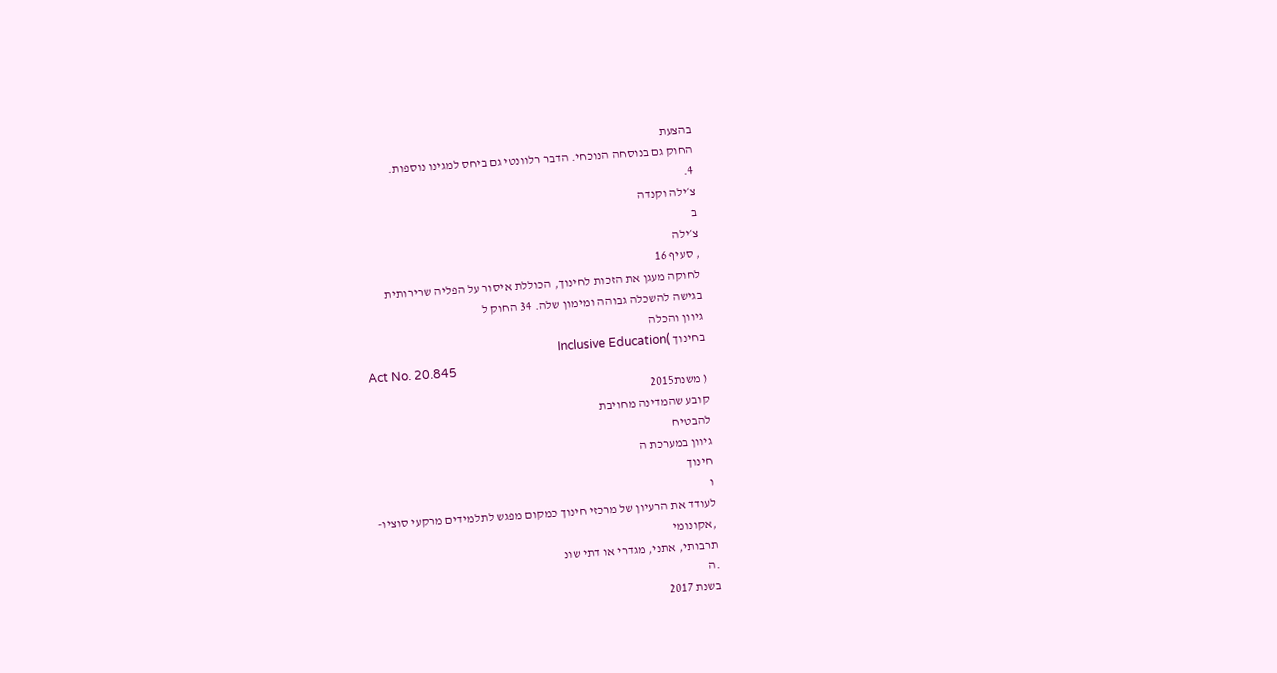בהצעת
החוק גם בנוסחה הנוכחי. הדבר רלוונטי גם ביחס למגינו נוספות.
4.
צ׳ילה וקנדה
ב
צ׳ילה
, סעיף 16
לחוקה מעגן את הזכות לחינוך, הכוללת איסור על הפליה שרירותית
בגישה להשכלה גבוהה ומימון שלה. 34 החוק ל
גיוון והכלה
בחינוך )Inclusive Education
Act No. 20.845
( משנת2015
קובע שהמדינה מחויבת
להבטיח
גיוון במערכת ה
חינוך
ו
לעודד את הרעיון של מרכזי חינוך כמקום מפגש לתלמידים מרקעי סוציו-
,אקונומי
תרבותי, אתני, מגדרי או דתי שונ
.ה
בשנת 2017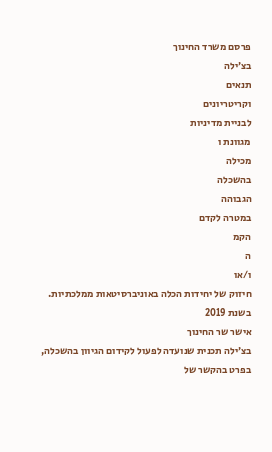פרסם משרד החינוך
בצ׳ילה
תנאים
וקריטריונים
לבניית מדיניות
מגוונת ו
מכילה
בהשכלה
הגבוהה
במטרה לקדם
הקמ
ה
ו/או
חיזוק של יחידות הכלה באוניברסיטאות ממלכתיות.
בשנת 2019
אישר שר החינוך
בצ׳ילה תכנית שנועדה לפעול לקידום הגיוון בהשכלה, בפרט בהקשר של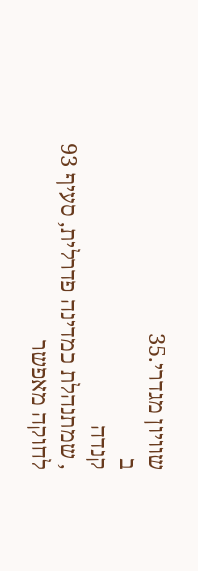שוויון מגדרי.35
ב
קנדה
, שמתנהלת כמדינה פדרלית, סעיף 93
לחוקה מאפשר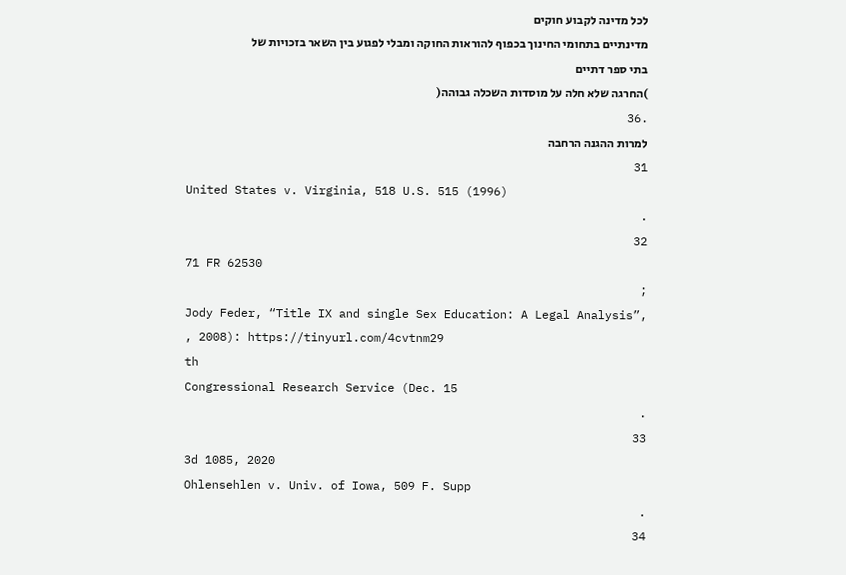לכל מדינה לקבוע חוקים
מדינתיים בתחומי החינוך בכפוף להוראות החוקה ומבלי לפגוע בין השאר בזכויות של
בתי ספר דתיים
)החרגה שלא חלה על מוסדות השכלה גבוהה(
.36
למרות ההגנה הרחבה
31
United States v. Virginia, 518 U.S. 515 (1996)
.
32
71 FR 62530
;
Jody Feder, “Title IX and single Sex Education: A Legal Analysis”,
, 2008): https://tinyurl.com/4cvtnm29
th
Congressional Research Service (Dec. 15
.
33
3d 1085, 2020
Ohlensehlen v. Univ. of Iowa, 509 F. Supp
.
34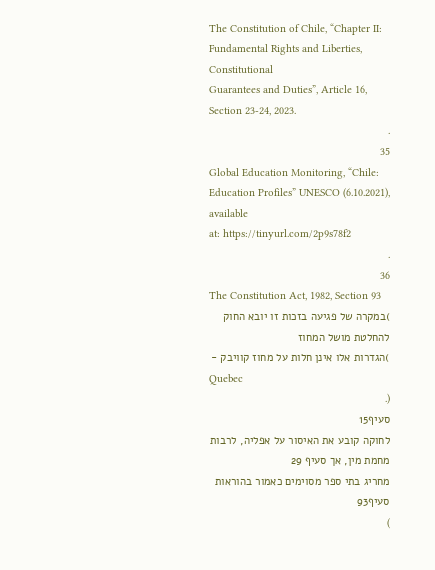The Constitution of Chile, “Chapter II: Fundamental Rights and Liberties, Constitutional
Guarantees and Duties”, Article 16, Section 23-24, 2023.
.
35
Global Education Monitoring, “Chile: Education Profiles” UNESCO (6.10.2021), available
at: https://tinyurl.com/2p9s78f2
.
36
The Constitution Act, 1982, Section 93
)במקרה של פגיעה בזכות זו יובא החוק להחלטת מושל המחוז
)הגדרות אלו אינן חלות על מחוז קוויבק -
Quebec
(.
סעיף15
לחוקה קובע את האיסור על אפליה, לרבות
מחמת מין, אך סעיף 29
מחריג בתי ספר מסוימים כאמור בהוראות סעיף93
)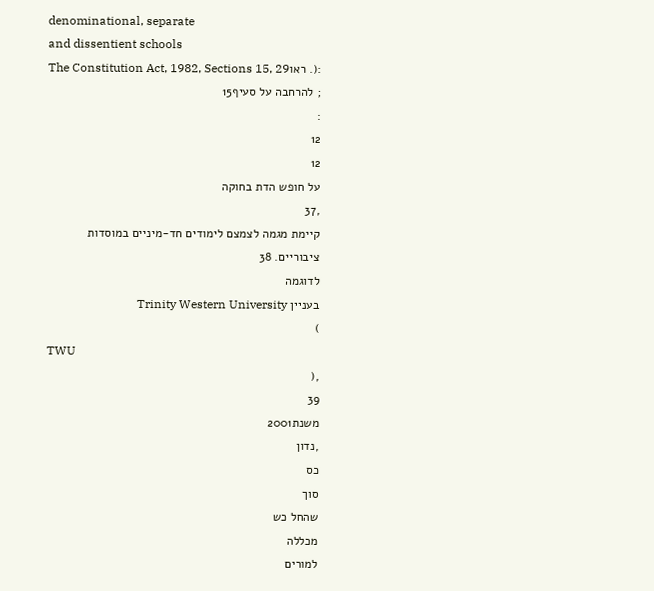denominational, separate
and dissentient schools
:(. ראוThe Constitution Act, 1982, Sections 15, 29
; להרחבה על סעיף15
:
12
12
על חופש הדת בחוקה
,37
קיימת מגמה לצמצם לימודים חד-מיניים במוסדות
ציבוריים. 38
לדוגמה
בעניין Trinity Western University
)
TWU
,(
39
משנת2001
,נדון
כס
סוך
שהחל כש
מכללה
למורים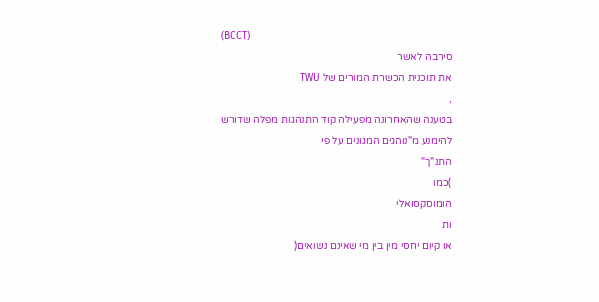(BCCT)
סירבה לאשר
את תוכנית הכשרת המורים של TWU
,
בטענה שהאחרונה מפעילה קוד התנהגות מפלה שדורש
להימנע מ"נוהגים המגונים על פי
התנ"ך"
)כמו
הומוסקסואלי
ות
או קיום יחסי מין בין מי שאינם נשואים(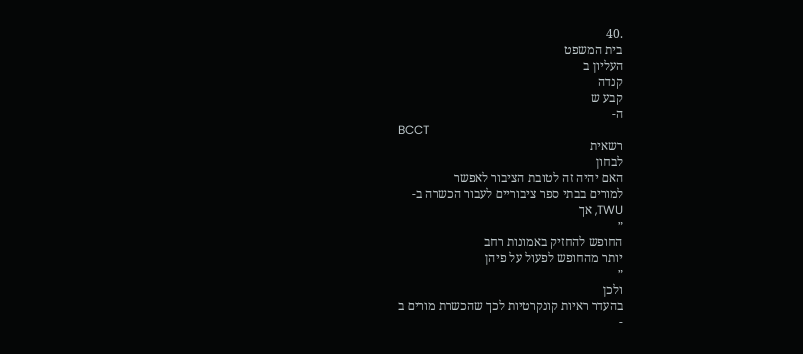.40
בית המשפט
העליון ב
קנדה
קבע ש
ה-
BCCT
רשאית
לבחון
האם יהיה זה לטובת הציבור לאפשר
למורים בבתי ספר ציבוריים לעבור הכשרה ב-
TWU, אך
״
החופש להחזיק באמונות רחב
יותר מהחופש לפעול על פיהן
״
ולכן
בהעדר ראיות קונקרטיות לכך שהכשרת מורים ב
-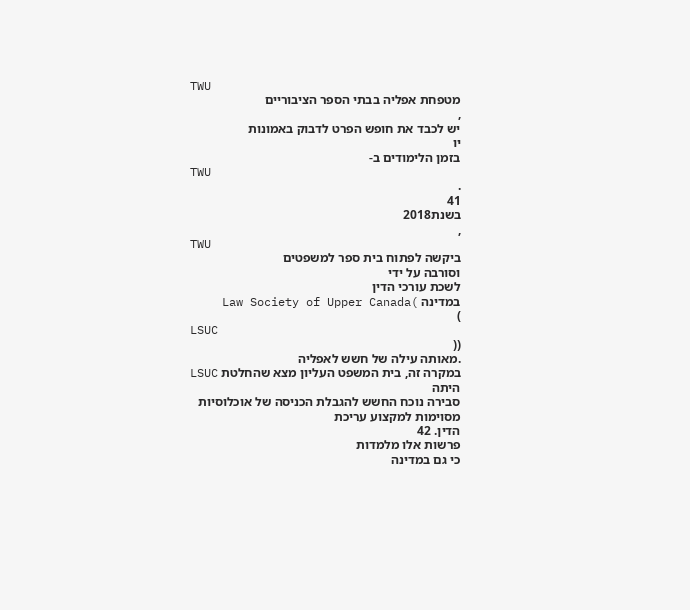TWU
מטפחת אפליה בבתי הספר הציבוריים
,
יש לכבד את חופש הפרט לדבוק באמונות
יו
בזמן הלימודים ב-
TWU
.
41
בשנת2018
,
TWU
ביקשה לפתוח בית ספר למשפטים
וסורבה על ידי
לשכת עורכי הדין
במדינה )Law Society of Upper Canada
)
LSUC
((
.מאותה עילה של חשש לאפליה
במקרה זה, בית המשפט העליון מצא שהחלטת LSUC
היתה
סבירה נוכח החשש להגבלת הכניסה של אוכלוסיות מסוימות למקצוע עריכת
הדין. 42
פרשות אלו מלמדות
כי גם במדינה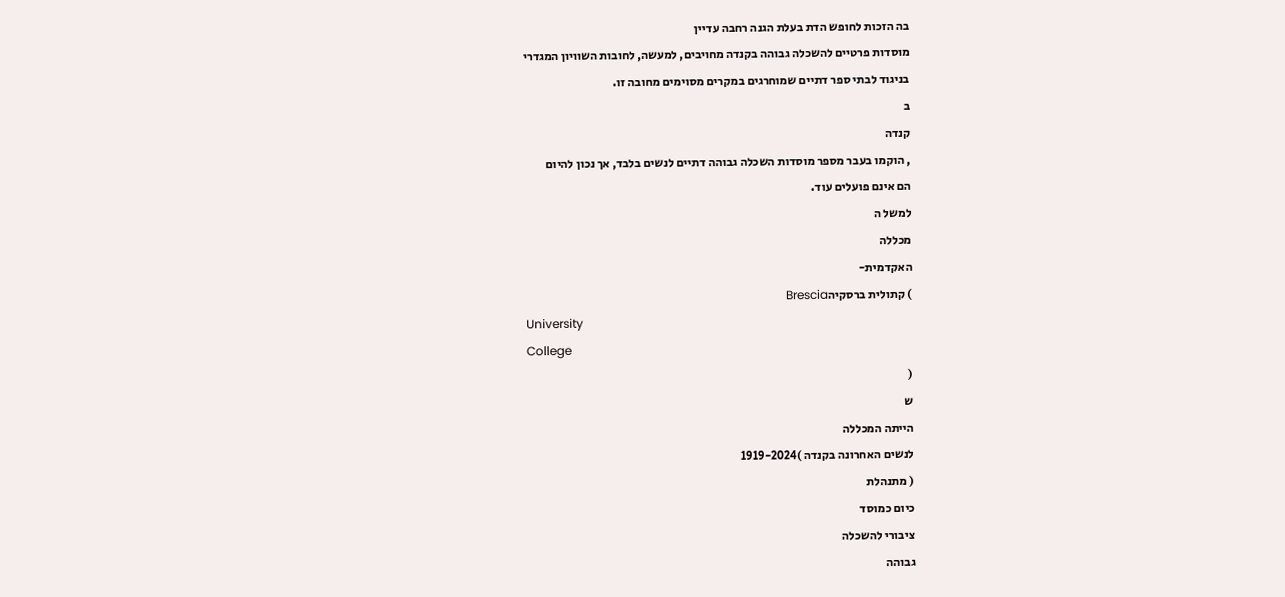בה הזכות לחופש הדת בעלת הגנה רחבה עדיין
מוסדות פרטיים להשכלה גבוהה בקנדה מחויבים, למעשה, לחובות השוויון המגדרי
בניגוד לבתי ספר דתיים שמוחרגים במקרים מסוימים מחובה זו.
ב
קנדה
, הוקמו בעבר מספר מוסדות השכלה גבוהה דתיים לנשים בלבד, אך נכון להיום
הם אינם פועלים עוד.
למשל ה
מכללה
האקדמית-
) קתולית ברסקיהBrescia
University
College
(
ש
הייתה המכללה
לנשים האחרונה בקנדה )1919-2024
( מתנהלת
כיום כמוסד
ציבורי להשכלה
גבוהה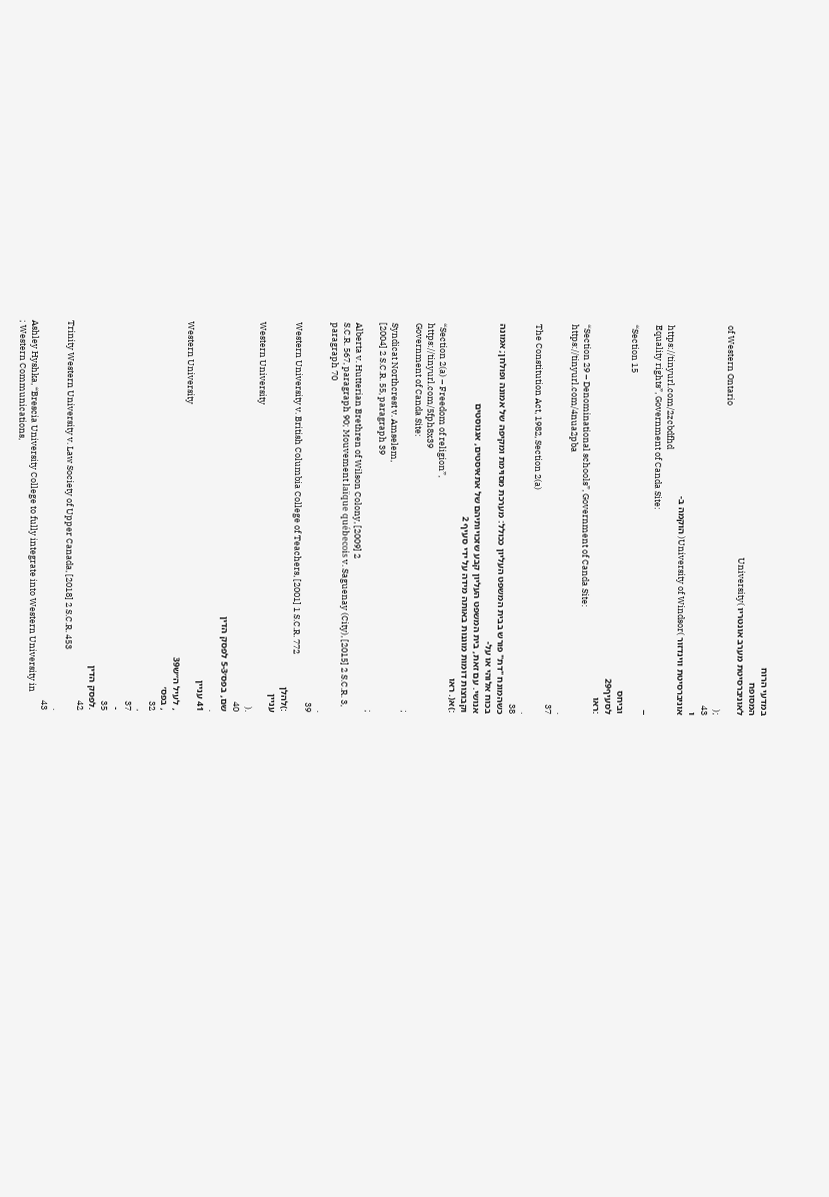במדעי הרוח
המסופח
לאוניברסיטת מערב אונטריו )University
of Western Ontario
;(
43
ו
אוניברסיטת ווינדזור )University of Windsor( הוקמה ב-
https://tinyurl.com/2zcbdfhd
Equality rights”, Government of Canda Site:
–
“Section 15
וביחס
לסעיף29
:ראו
“Section 29 – Denominational schools”, Government of Canda Site:
https://tinyurl.com/4nua2pba
.
37
The Constitution Act, 1982, Section 2(a)
.
38
כשהמונח "דת" פורש בבית המשפט העליון ככולל: מערכת מסוימת ומקיפה של אמונה ופולחן; אמונה
בכוח אלוהי או על-
אנושי. עם זאת, בית המשפט העליון קבע שזכויותיהם של אתאיסטים, אגנוסטים
וקבוצות דומות מוגנות באותה מידה על ידי סעיף 2
:)א(. ראו
“Section 2(a) – Freedom of religion”,
https://tinyurl.com/5fph8x39
Government of Canda Site:
;
Syndicat Northcrest v. Amselem,
[2004] 2 S.C.R. 55, paragraph 39
;
Alberta v. Hutterian Brethren of Wilson Colony, [2009] 2
S.C.R. 567, paragraph 90; Mouvement laïque québecois v. Saguenay (City), [2015] 2 S.C.R. 3,
paragraph 70
.
39
Western University v. British Columbia College of Teachers, [2001] 1 S.C.R. 772
:)להלן
עניין
Western University
.(
40
שם, בפס׳5-3 לפסק הדין
.
41 עניין
Western University
, לעיל ה״ש39
, בפס׳
32
,
37
-
35
.לפסק הדין
42
Trinity Western University v. Law Society of Upper Canada, [2018] 2 S.C.R. 453
.
43
Ashley Hyshka, “Brescia University College to fully integrate into Western University in
; Western Communications,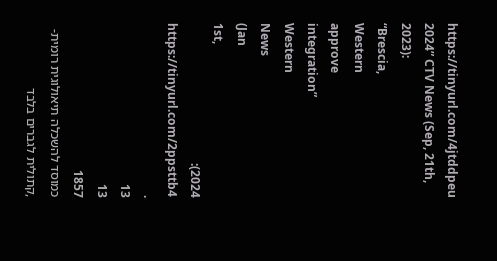https://tinyurl.com/4jtddpeu
2024” CTV News (Sep, 21th, 2023):
“Brescia,
Western
approve
integration”
Western
News
(Jan
1st,
2024):
https://tinyurl.com/2ppsttb4
.
13
13
1857
כמוסד להשכלה תיאולוגית רומית-
,קתולית לגברים בלבד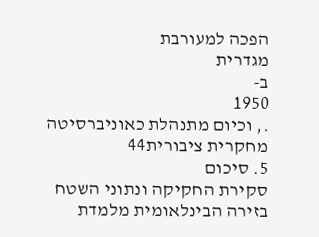הפכה למעורבת
מגדרית
ב-
1950
., וכיום מתנהלת כאוניברסיטה מחקרית ציבורית44
5. סיכום
סקירת החקיקה ונתוני השטח בזירה הבינלאומית מלמדת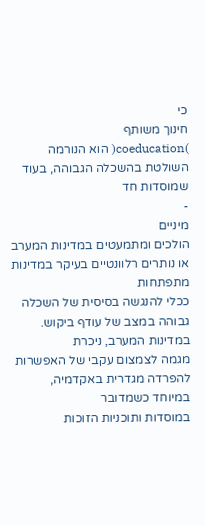כי
חינוך משותף
)coeducation( הוא הנורמה השולטת בהשכלה הגבוהה, בעוד שמוסדות חד
-
מיניים
הולכים ומתמעטים במדינות המערב או נותרים רלוונטיים בעיקר במדינות מתפתחות
ככלי להנגשה בסיסית של השכלה גבוהה במצב של עודף ביקוש. במדינות המערב, ניכרת
מגמה לצמצום עקבי של האפשרות להפרדה מגדרית באקדמיה,
במיוחד כשמדובר
במוסדות ותוכניות הזוכות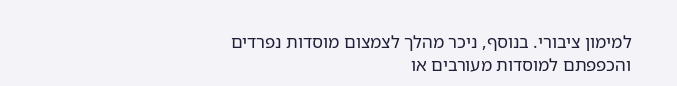למימון ציבורי. בנוסף, ניכר מהלך לצמצום מוסדות נפרדים
והכפפתם למוסדות מעורבים או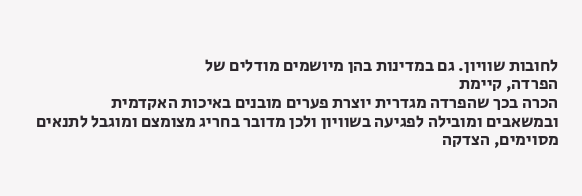לחובות שוויון. גם במדינות בהן מיושמים מודלים של
הפרדה, קיימת
הכרה בכך שהפרדה מגדרית יוצרת פערים מובנים באיכות האקדמית
ובמשאבים ומובילה לפגיעה בשוויון ולכן מדובר בחריג מצומצם ומוגבל לתנאים
מסוימים, הצדקה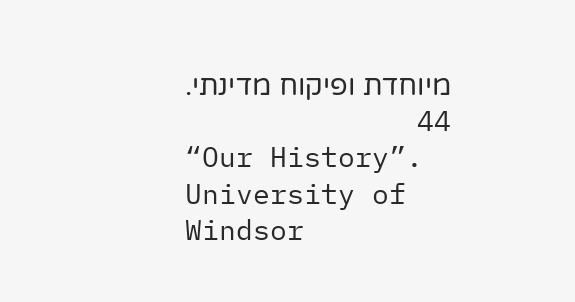מיוחדת ופיקוח מדינתי.
44
“Our History”. University of Windsor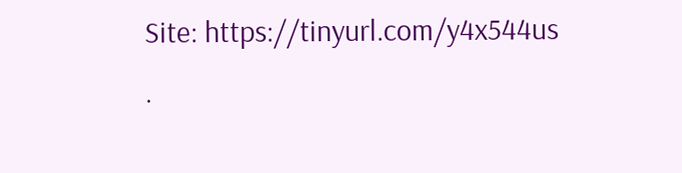Site: https://tinyurl.com/y4x544us
.